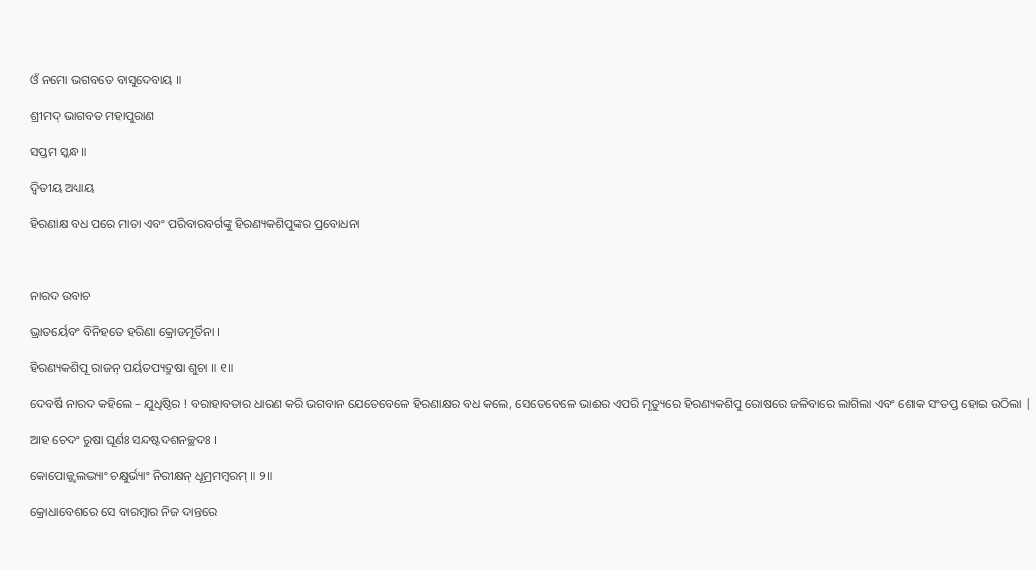ଓଁ ନମୋ ଭଗବତେ ବାସୁଦେବାୟ ॥

ଶ୍ରୀମଦ୍ ଭାଗବତ ମହାପୁରାଣ

ସପ୍ତମ ସ୍କନ୍ଧ ॥

ଦ୍ବିତୀୟ ଅଧ୍ୟାୟ

ହିରଣାକ୍ଷ ବଧ ପରେ ମାତା ଏବଂ ପରିବାରବର୍ଗଙ୍କୁ ହିରଣ୍ୟକଶିପୁଙ୍କର ପ୍ରବୋଧନା



ନାରଦ ଉବାଚ

ଭ୍ରାତର୍ୟେବଂ ବିନିହତେ ହରିଣା କ୍ରୋଡମୂର୍ତିନା ।

ହିରଣ୍ୟକଶିପୂ ରାଜନ୍ ପର୍ୟତପ୍ୟଦ୍ରୁଷା ଶୁଚା ॥ ୧॥

ଦେବର୍ଷି ନାରଦ କହିଲେ – ଯୁଧିଷ୍ଠିର ! ବରାହାବତାର ଧାରଣ କରି ଭଗବାନ ଯେତେବେଳେ ହିରଣାକ୍ଷର ବଧ କଲେ, ସେତେବେଳେ ଭାଈର ଏପରି ମୃତ୍ୟୁରେ ହିରଣ୍ୟକଶିପୁ ରୋଷରେ ଜଳିବାରେ ଲାଗିଲା ଏବଂ ଶୋକ ସଂତପ୍ତ ହୋଇ ଉଠିଲା |

ଆହ ଚେଦଂ ରୁଷା ଘୂର୍ଣଃ ସନ୍ଦଷ୍ଟଦଶନଚ୍ଛଦଃ ।

କୋପୋଜ୍ଜ୍ୱଲଦ୍ଭ୍ୟାଂ ଚକ୍ଷୁର୍ଭ୍ୟାଂ ନିରୀକ୍ଷନ୍ ଧୂମ୍ରମମ୍ବରମ୍ ॥ ୨॥

କ୍ରୋଧାବେଶରେ ସେ ବାରମ୍ବାର ନିଜ ଦାନ୍ତରେ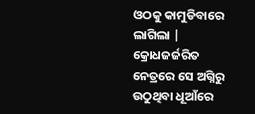ଓଠକୁ କାମୁଡିବାରେ ଲାଗିଲା | କ୍ରୋଧଜର୍ଜରିତ ନେତ୍ରରେ ସେ ଅଗ୍ନିରୁ ଉଠୁଥିବା ଧୂଆଁରେ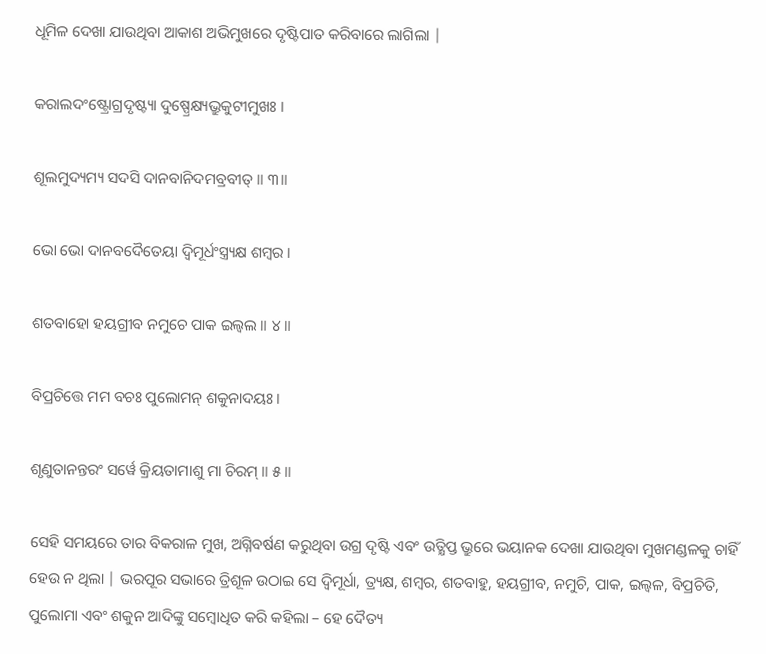ଧୂମିଳ ଦେଖା ଯାଉଥିବା ଆକାଶ ଅଭିମୁଖରେ ଦୃଷ୍ଟିପାତ କରିବାରେ ଲାଗିଲା |

କରାଲଦଂଷ୍ଟ୍ରୋଗ୍ରଦୃଷ୍ଟ୍ୟା ଦୁଷ୍ପ୍ରେକ୍ଷ୍ୟଭ୍ରୁକୁଟୀମୁଖଃ ।

ଶୂଲମୁଦ୍ୟମ୍ୟ ସଦସି ଦାନବାନିଦମବ୍ରବୀତ୍ ॥ ୩॥

ଭୋ ଭୋ ଦାନବଦୈତେୟା ଦ୍ୱିମୂର୍ଧଂସ୍ତ୍ର୍ୟକ୍ଷ ଶମ୍ବର ।

ଶତବାହୋ ହୟଗ୍ରୀବ ନମୁଚେ ପାକ ଇଲ୍ୱଲ ॥ ୪॥

ବିପ୍ରଚିତ୍ତେ ମମ ବଚଃ ପୁଲୋମନ୍ ଶକୁନାଦୟଃ ।

ଶୃଣୁତାନନ୍ତରଂ ସର୍ୱେ କ୍ରିୟତାମାଶୁ ମା ଚିରମ୍ ॥ ୫॥

ସେହି ସମୟରେ ତାର ବିକରାଳ ମୁଖ, ଅଗ୍ନିବର୍ଷଣ କରୁଥିବା ଉଗ୍ର ଦୃଷ୍ଟି ଏବଂ ଉତ୍କ୍ଷିପ୍ତ ଭ୍ରୁରେ ଭୟାନକ ଦେଖା ଯାଉଥିବା ମୁଖମଣ୍ଡଳକୁ ଚାହିଁ ହେଉ ନ ଥିଲା | ଭରପୂର ସଭାରେ ତ୍ରିଶୂଳ ଉଠାଇ ସେ ଦ୍ବିମୂର୍ଧା, ତ୍ର୍ୟକ୍ଷ, ଶମ୍ବର, ଶତବାହୁ, ହୟଗ୍ରୀବ, ନମୁଚି, ପାକ, ଇଲ୍ବଳ, ବିପ୍ରଚିତି, ପୁଲୋମା ଏବଂ ଶକୁନ ଆଦିଙ୍କୁ ସମ୍ବୋଧିତ କରି କହିଲା – ହେ ଦୈତ୍ୟ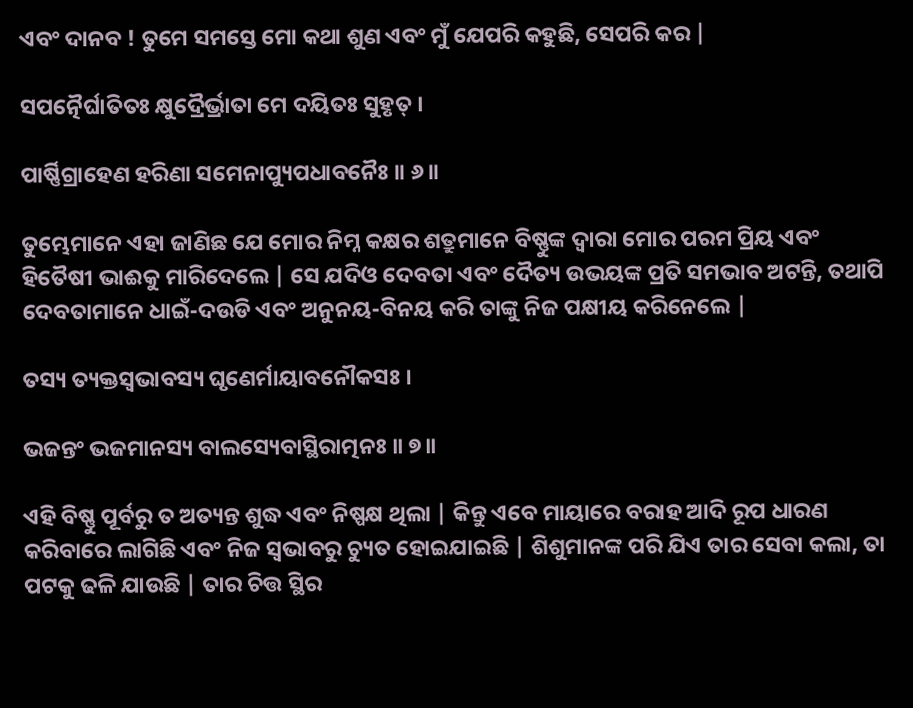ଏବଂ ଦାନବ ! ତୁମେ ସମସ୍ତେ ମୋ କଥା ଶୁଣ ଏବଂ ମୁଁ ଯେପରି କହୁଛି, ସେପରି କର |

ସପତ୍ନୈର୍ଘାତିତଃ କ୍ଷୁଦ୍ରୈର୍ଭ୍ରାତା ମେ ଦୟିତଃ ସୁହୃତ୍ ।

ପାର୍ଷ୍ଣିଗ୍ରାହେଣ ହରିଣା ସମେନାପ୍ୟୁପଧାବନୈଃ ॥ ୬॥

ତୁମ୍ଭେମାନେ ଏହା ଜାଣିଛ ଯେ ମୋର ନିମ୍ନ କକ୍ଷର ଶତ୍ରୁମାନେ ବିଷ୍ଣୁଙ୍କ ଦ୍ବାରା ମୋର ପରମ ପ୍ରିୟ ଏବଂ ହିତୈଷୀ ଭାଈକୁ ମାରିଦେଲେ | ସେ ଯଦିଓ ଦେବତା ଏବଂ ଦୈତ୍ୟ ଉଭୟଙ୍କ ପ୍ରତି ସମଭାବ ଅଟନ୍ତି, ତଥାପି ଦେବତାମାନେ ଧାଇଁ-ଦଉଡି ଏବଂ ଅନୁନୟ-ବିନୟ କରି ତାଙ୍କୁ ନିଜ ପକ୍ଷୀୟ କରିନେଲେ |

ତସ୍ୟ ତ୍ୟକ୍ତସ୍ୱଭାବସ୍ୟ ଘୃଣେର୍ମାୟାବନୌକସଃ ।

ଭଜନ୍ତଂ ଭଜମାନସ୍ୟ ବାଲସ୍ୟେବାସ୍ଥିରାତ୍ମନଃ ॥ ୭॥

ଏହି ବିଷ୍ଣୁ ପୂର୍ବରୁ ତ ଅତ୍ୟନ୍ତ ଶୁଦ୍ଧ ଏବଂ ନିଷ୍ପକ୍ଷ ଥିଲା | କିନ୍ତୁ ଏବେ ମାୟାରେ ବରାହ ଆଦି ରୂପ ଧାରଣ କରିବାରେ ଲାଗିଛି ଏବଂ ନିଜ ସ୍ବଭାବରୁ ଚ୍ୟୁତ ହୋଇଯାଇଛି | ଶିଶୁମାନଙ୍କ ପରି ଯିଏ ତାର ସେବା କଲା, ତା ପଟକୁ ଢଳି ଯାଉଛି | ତାର ଚିତ୍ତ ସ୍ଥିର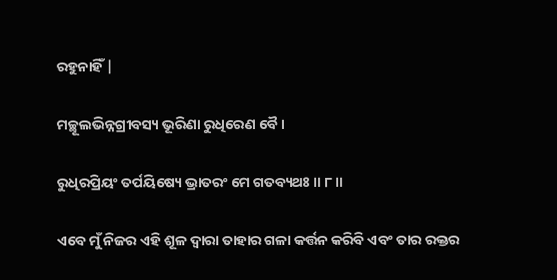ରହୁନାହିଁ |

ମଚ୍ଛୂଲଭିନ୍ନଗ୍ରୀବସ୍ୟ ଭୂରିଣା ରୁଧିରେଣ ବୈ ।

ରୁଧିରପ୍ରିୟଂ ତର୍ପୟିଷ୍ୟେ ଭ୍ରାତରଂ ମେ ଗତବ୍ୟଥଃ ॥ ୮॥

ଏବେ ମୁଁ ନିଜର ଏହି ଶୂଳ ଦ୍ବାରା ତାହାର ଗଳା କର୍ତ୍ତନ କରିବି ଏବଂ ତାର ରକ୍ତର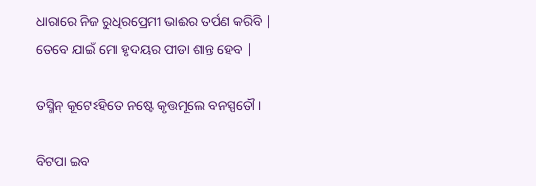ଧାରାରେ ନିଜ ରୁଧିରପ୍ରେମୀ ଭାଈର ତର୍ପଣ କରିବି | ତେବେ ଯାଇଁ ମୋ ହୃଦୟର ପୀଡା ଶାନ୍ତ ହେବ |

ତସ୍ମିନ୍ କୂଟେଽହିତେ ନଷ୍ଟେ କୃତ୍ତମୂଲେ ବନସ୍ପତୌ ।

ବିଟପା ଇବ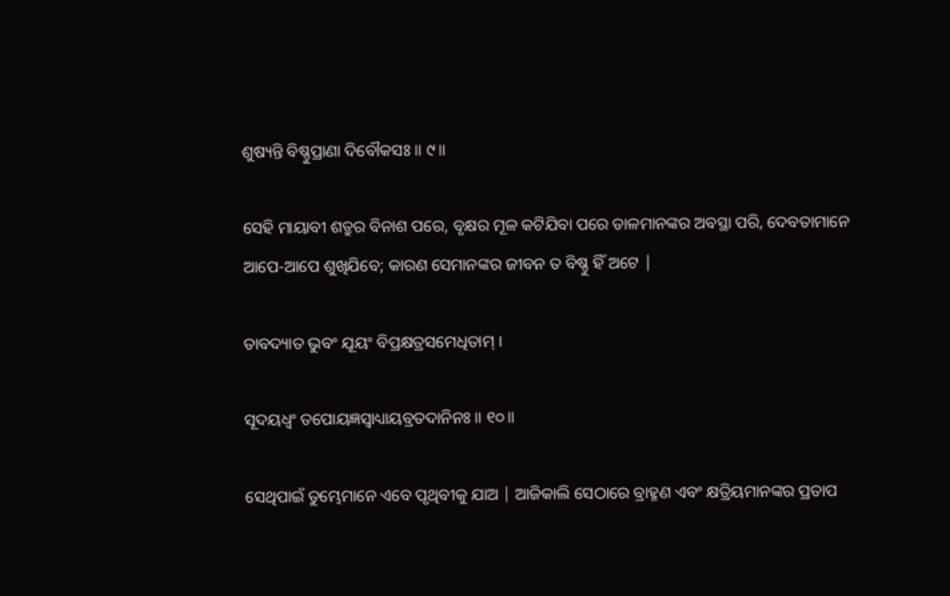ଶୁଷ୍ୟନ୍ତି ବିଷ୍ଣୁପ୍ରାଣା ଦିବୌକସଃ ॥ ୯॥

ସେହି ମାୟାବୀ ଶତ୍ରୁର ବିନାଶ ପରେ, ବୃକ୍ଷର ମୂଳ କଟିଯିବା ପରେ ଡାଳମାନଙ୍କର ଅବସ୍ଥା ପରି, ଦେବତାମାନେ ଆପେ-ଆପେ ଶୁଖିଯିବେ; କାରଣ ସେମାନଙ୍କର ଜୀବନ ତ ବିଷ୍ଣୁ ହିଁ ଅଟେ |

ତାବଦ୍ୟାତ ଭୁବଂ ଯୂୟଂ ବିପ୍ରକ୍ଷତ୍ରସମେଧିତାମ୍ ।

ସୂଦୟଧ୍ୱଂ ତପୋୟଜ୍ଞସ୍ୱାଧ୍ୟାୟବ୍ରତଦାନିନଃ ॥ ୧୦॥

ସେଥିପାଇଁ ତୁମ୍ଭେମାନେ ଏବେ ପୃଥିବୀକୁ ଯାଅ | ଆଜିକାଲି ସେଠାରେ ବ୍ରାହ୍ମଣ ଏବଂ କ୍ଷତ୍ରିୟମାନଙ୍କର ପ୍ରତାପ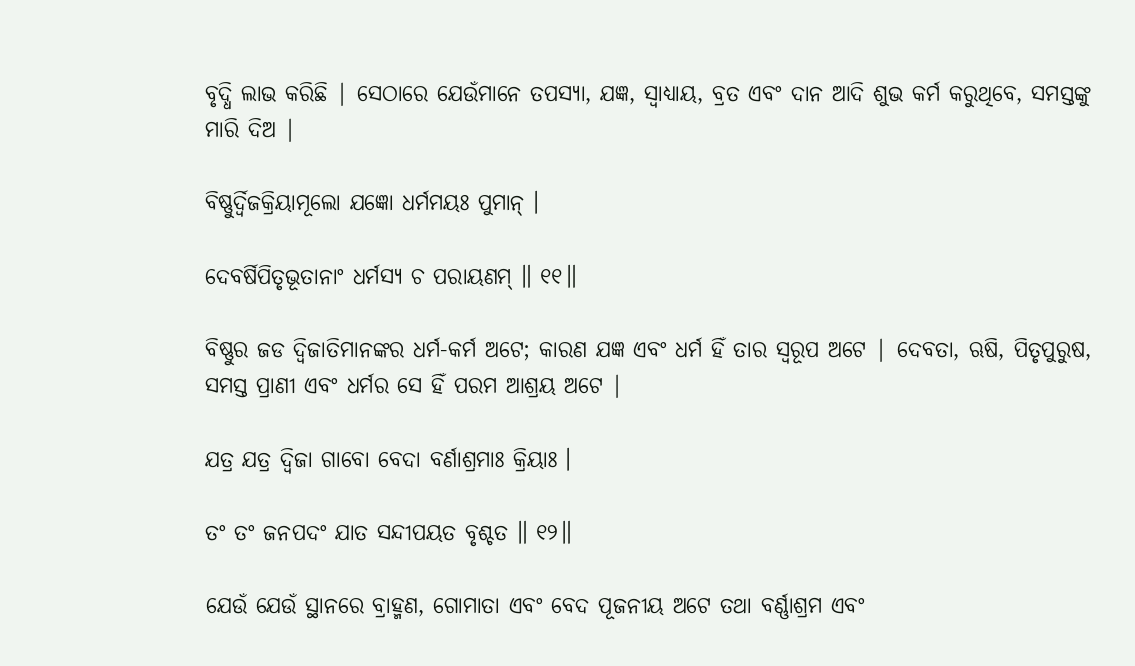ବୃଦ୍ଧି ଲାଭ କରିଛି | ସେଠାରେ ଯେଉଁମାନେ ତପସ୍ୟା, ଯଜ୍ଞ, ସ୍ବାଧ୍ୟାୟ, ବ୍ରତ ଏବଂ ଦାନ ଆଦି ଶୁଭ କର୍ମ କରୁଥିବେ, ସମସ୍ତଙ୍କୁ ମାରି ଦିଅ |

ବିଷ୍ଣୁର୍ଦ୍ୱିଜକ୍ରିୟାମୂଲୋ ଯଜ୍ଞୋ ଧର୍ମମୟଃ ପୁମାନ୍ ।

ଦେବର୍ଷିପିତୃଭୂତାନାଂ ଧର୍ମସ୍ୟ ଚ ପରାୟଣମ୍ ॥ ୧୧॥

ବିଷ୍ଣୁର ଜଡ ଦ୍ବିଜାତିମାନଙ୍କର ଧର୍ମ-କର୍ମ ଅଟେ; କାରଣ ଯଜ୍ଞ ଏବଂ ଧର୍ମ ହିଁ ତାର ସ୍ବରୂପ ଅଟେ | ଦେବତା, ଋଷି, ପିତୃପୁରୁଷ, ସମସ୍ତ ପ୍ରାଣୀ ଏବଂ ଧର୍ମର ସେ ହିଁ ପରମ ଆଶ୍ରୟ ଅଟେ |

ଯତ୍ର ଯତ୍ର ଦ୍ୱିଜା ଗାବୋ ବେଦା ବର୍ଣାଶ୍ରମାଃ କ୍ରିୟାଃ ।

ତଂ ତଂ ଜନପଦଂ ଯାତ ସନ୍ଦୀପୟତ ବୃଶ୍ଚତ ॥ ୧୨॥

ଯେଉଁ ଯେଉଁ ସ୍ଥାନରେ ବ୍ରାହ୍ମଣ, ଗୋମାତା ଏବଂ ବେଦ ପୂଜନୀୟ ଅଟେ ତଥା ବର୍ଣ୍ଣାଶ୍ରମ ଏବଂ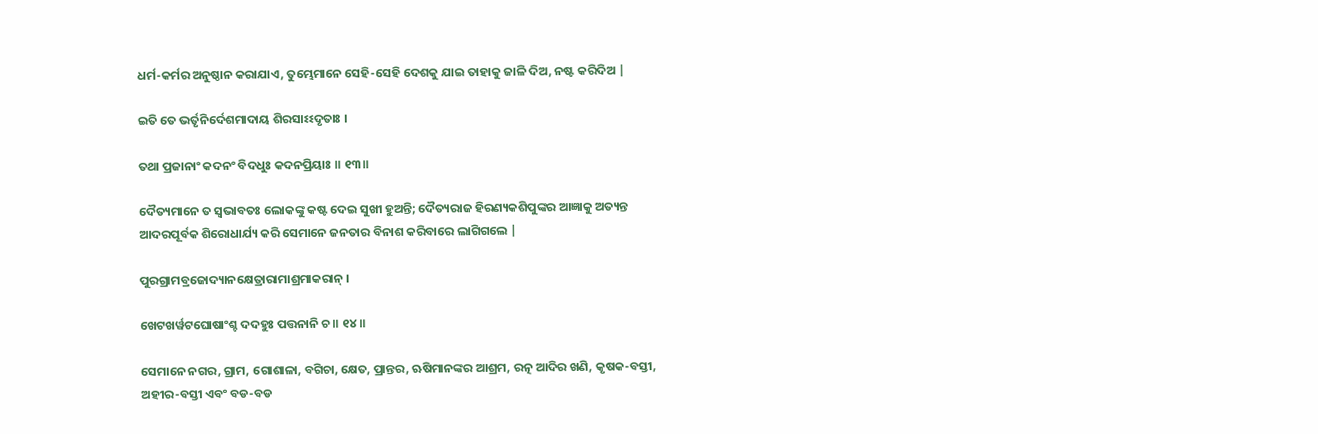ଧର୍ମ-କର୍ମର ଅନୁଷ୍ଠାନ କରାଯାଏ, ତୁମ୍ଭେମାନେ ସେହି-ସେହି ଦେଶକୁ ଯାଇ ତାହାକୁ ଜାଳି ଦିଅ, ନଷ୍ଟ କରିଦିଅ |

ଇତି ତେ ଭର୍ତୃନିର୍ଦେଶମାଦାୟ ଶିରସାଽଽଦୃତାଃ ।

ତଥା ପ୍ରଜାନାଂ କଦନଂ ବିଦଧୁଃ କଦନପ୍ରିୟାଃ ॥ ୧୩॥

ଦୈତ୍ୟମାନେ ତ ସ୍ବଭାବତଃ ଲୋକଙ୍କୁ କଷ୍ଟ ଦେଇ ସୁଖୀ ହୁଅନ୍ତି; ଦୈତ୍ୟରାଜ ହିରଣ୍ୟକଶିପୁଙ୍କର ଆଜ୍ଞାକୁ ଅତ୍ୟନ୍ତ ଆଦରପୂର୍ବକ ଶିରୋଧାର୍ଯ୍ୟ କରି ସେମାନେ ଜନତାର ବିନାଶ କରିବାରେ ଲାଗିଗଲେ |

ପୁରଗ୍ରାମବ୍ରଜୋଦ୍ୟାନକ୍ଷେତ୍ରାରାମାଶ୍ରମାକରାନ୍ ।

ଖେଟଖର୍ୱଟଘୋଷାଂଶ୍ଚ ଦଦହୁଃ ପତ୍ତନାନି ଚ ॥ ୧୪॥

ସେମାନେ ନଗର, ଗ୍ରାମ, ଗୋଶାଳା, ବଗିଚା, କ୍ଷେତ, ପ୍ରାନ୍ତର, ଋଷିମାନଙ୍କର ଆଶ୍ରମ, ରତ୍ନ ଆଦିର ଖଣି, କୃଷକ-ବସ୍ତୀ, ଅହୀର-ବସ୍ତୀ ଏବଂ ବଡ-ବଡ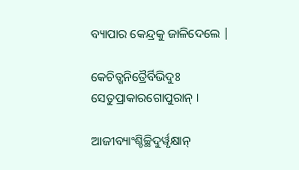ବ୍ୟାପାର କେନ୍ଦ୍ରକୁ ଜାଳିଦେଲେ |

କେଚିତ୍ଖନିତ୍ରୈର୍ବିଭିଦୁଃ ସେତୁପ୍ରାକାରଗୋପୁରାନ୍ ।

ଆଜୀବ୍ୟାଂଶ୍ଚିଚ୍ଛିଦୁର୍ୱୃକ୍ଷାନ୍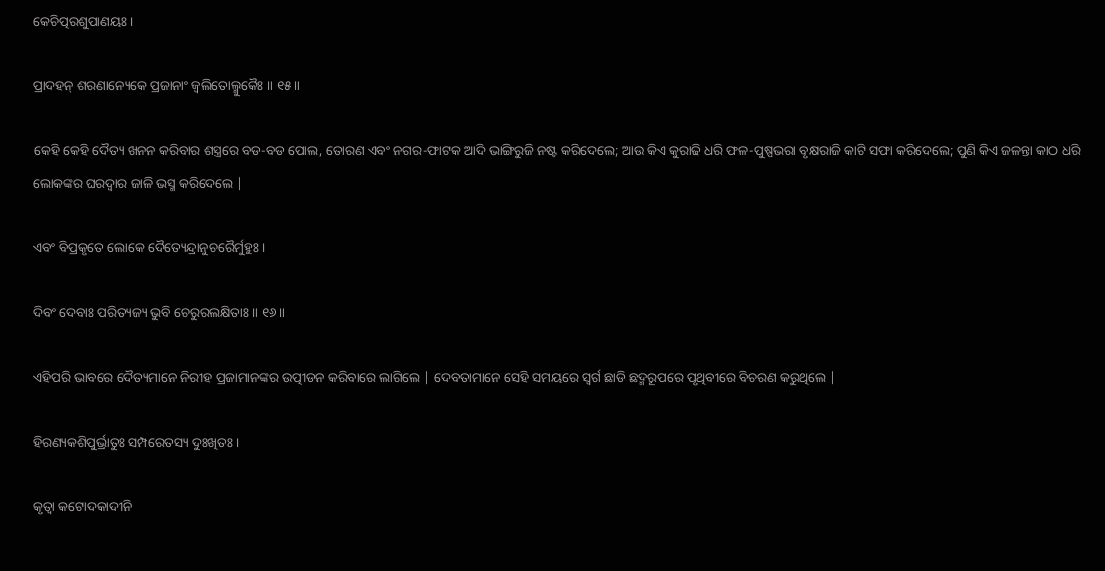କେଚିତ୍ପରଶୁପାଣୟଃ ।

ପ୍ରାଦହନ୍ ଶରଣାନ୍ୟେକେ ପ୍ରଜାନାଂ ଜ୍ୱଲିତୋଲ୍ମୁକୈଃ ॥ ୧୫॥

କେହି କେହି ଦୈତ୍ୟ ଖନନ କରିବାର ଶସ୍ତ୍ରରେ ବଡ-ବଡ ପୋଲ, ତୋରଣ ଏବଂ ନଗର-ଫାଟକ ଆଦି ଭାଙ୍ଗିରୁଜି ନଷ୍ଟ କରିଦେଲେ; ଆଉ କିଏ କୁରାଢି ଧରି ଫଳ-ପୁଷ୍ପଭରା ବୃକ୍ଷରାଜି କାଟି ସଫା କରିଦେଲେ; ପୁଣି କିଏ ଜଳନ୍ତା କାଠ ଧରି ଲୋକଙ୍କର ଘରଦ୍ବାର ଜାଳି ଭସ୍ମ କରିଦେଲେ |

ଏବଂ ବିପ୍ରକୃତେ ଲୋକେ ଦୈତ୍ୟେନ୍ଦ୍ରାନୁଚରୈର୍ମୁହୁଃ ।

ଦିବଂ ଦେବାଃ ପରିତ୍ୟଜ୍ୟ ଭୁବି ଚେରୁରଲକ୍ଷିତାଃ ॥ ୧୬॥

ଏହିପରି ଭାବରେ ଦୈତ୍ୟମାନେ ନିରୀହ ପ୍ରଜାମାନଙ୍କର ଉତ୍ପୀଡନ କରିବାରେ ଲାଗିଲେ | ଦେବତାମାନେ ସେହି ସମୟରେ ସ୍ବର୍ଗ ଛାଡି ଛଦ୍ମରୂପରେ ପୃଥିବୀରେ ବିଚରଣ କରୁଥିଲେ |

ହିରଣ୍ୟକଶିପୁର୍ଭ୍ରାତୁଃ ସମ୍ପରେତସ୍ୟ ଦୁଃଖିତଃ ।

କୃତ୍ୱା କଟୋଦକାଦୀନି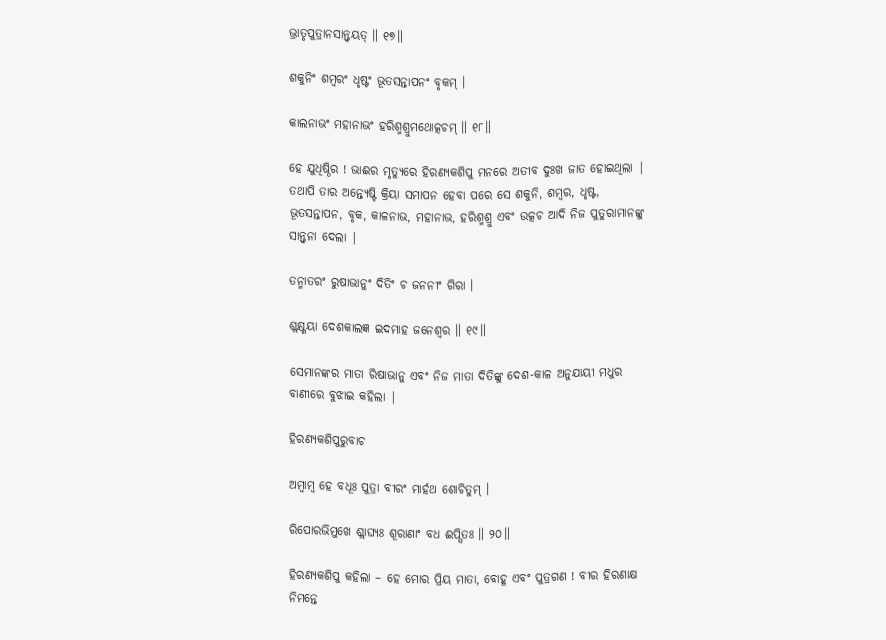ଭ୍ରାତୃପୁତ୍ରାନସାନ୍ତ୍ୱୟତ୍ ॥ ୧୭॥

ଶକୁନିଂ ଶମ୍ବରଂ ଧୃଷ୍ଟଂ ଭୂତସନ୍ତାପନଂ ବୃକମ୍ ।

କାଲନାଭଂ ମହାନାଭଂ ହରିଶ୍ମଶ୍ରୁମଥୋତ୍କଚମ୍ ॥ ୧୮॥

ହେ ଯୁଧିଷ୍ଠିର ! ଭାଈର ମୃତ୍ୟୁରେ ହିରଣ୍ୟକଶିପୁ ମନରେ ଅତୀବ ଦୁଃଖ ଜାତ ହୋଇଥିଲା | ତଥାପି ତାର ଅନ୍ତ୍ୟେଷ୍ଟି କ୍ରିୟା ସମାପନ ହେବା ପରେ ସେ ଶକୁନି, ଶମ୍ବର, ଧୃଷ୍ଟ, ଭୂତସନ୍ତାପନ, ବୃକ, କାଳନାଭ, ମହାନାଭ, ହରିଶ୍ମଶ୍ରୁ ଏବଂ ଉତ୍କଚ ଆଦି ନିଜ ପୁତୁରାମାନଙ୍କୁ ସାନ୍ତ୍ବନା ଦେଲା |

ତନ୍ମାତରଂ ରୁଷାଭାନୁଂ ଦିତିଂ ଚ ଜନନୀଂ ଗିରା ।

ଶ୍ଲକ୍ଷ୍ଣୟା ଦେଶକାଲଜ୍ଞ ଇଦମାହ ଜନେଶ୍ୱର ॥ ୧୯॥

ସେମାନଙ୍କର ମାତା ରିଷାଭାନୁ ଏବଂ ନିଜ ମାତା ଦିତିଙ୍କୁ ଦେଶ-କାଳ ଅନୁଯାୟୀ ମଧୁର ବାଣୀରେ ବୁଝାଇ କହିଲା |

ହିରଣ୍ୟକଶିପୁରୁବାଚ

ଅମ୍ବାମ୍ବ ହେ ବଧୂଃ ପୁତ୍ରା ବୀରଂ ମାର୍ହଥ ଶୋଚିତୁମ୍ ।

ରିପୋରଭିମୁଖେ ଶ୍ଲାଘ୍ୟଃ ଶୂରାଣାଂ ବଧ ଈପ୍ସିତଃ ॥ ୨୦॥

ହିରଣ୍ୟକଶିପୁ କହିଲା – ହେ ମୋର ପ୍ରିୟ ମାତା, ବୋହୂ ଏବଂ ପୁତ୍ରଗଣ ! ବୀର ହିରଣାକ୍ଷ ନିମନ୍ତେ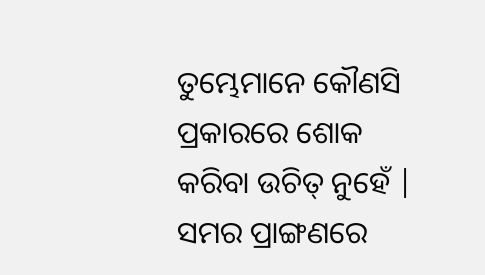ତୁମ୍ଭେମାନେ କୌଣସି ପ୍ରକାରରେ ଶୋକ କରିବା ଉଚିତ୍ ନୁହେଁ | ସମର ପ୍ରାଙ୍ଗଣରେ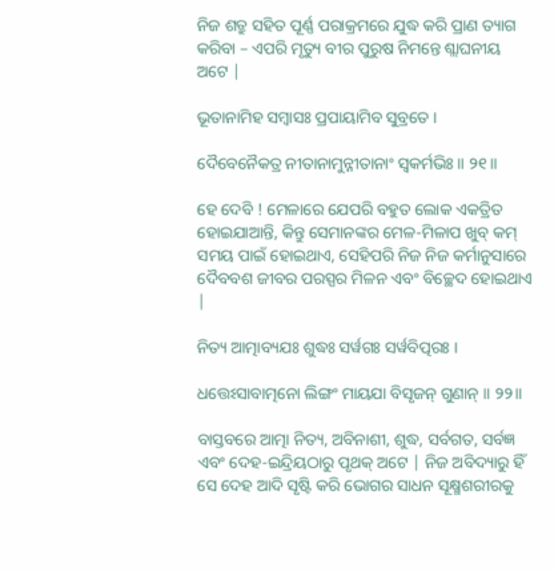ନିଜ ଶତ୍ରୁ ସହିତ ପୂର୍ଣ୍ଣ ପରାକ୍ରମରେ ଯୁଦ୍ଧ କରି ପ୍ରାଣ ତ୍ୟାଗ କରିବା – ଏପରି ମୃତ୍ୟୁ ବୀର ପୁରୁଷ ନିମନ୍ତେ ଶ୍ଲାଘନୀୟ ଅଟେ |

ଭୂତାନାମିହ ସମ୍ବାସଃ ପ୍ରପାୟାମିବ ସୁବ୍ରତେ ।

ଦୈବେନୈକତ୍ର ନୀତାନାମୁନ୍ନୀତାନାଂ ସ୍ୱକର୍ମଭିଃ ॥ ୨୧॥

ହେ ଦେବି ! ମେଳାରେ ଯେପରି ବହୁତ ଲୋକ ଏକତ୍ରିତ ହୋଇଯାଆନ୍ତି, କିନ୍ତୁ ସେମାନଙ୍କର ମେଳ-ମିଳାପ ଖୁବ୍ କମ୍ ସମୟ ପାଇଁ ହୋଇଥାଏ, ସେହିପରି ନିଜ ନିଜ କର୍ମାନୁସାରେ ଦୈବବଶ ଜୀବର ପରସ୍ପର ମିଳନ ଏବଂ ବିଚ୍ଛେଦ ହୋଇଥାଏ |

ନିତ୍ୟ ଆତ୍ମାବ୍ୟଯଃ ଶୁଦ୍ଧଃ ସର୍ୱଗଃ ସର୍ୱବିତ୍ପରଃ ।

ଧତ୍ତେଽସାବାତ୍ମନୋ ଲିଙ୍ଗଂ ମାୟଯା ବିସୃଜନ୍ ଗୁଣାନ୍ ॥ ୨୨॥

ବାସ୍ତବରେ ଆତ୍ମା ନିତ୍ୟ, ଅବିନାଶୀ, ଶୁଦ୍ଧ, ସର୍ବଗତ, ସର୍ବଜ୍ଞ ଏବଂ ଦେହ-ଇନ୍ଦ୍ରିୟଠାରୁ ପୃଥକ୍ ଅଟେ | ନିଜ ଅବିଦ୍ୟାରୁ ହିଁ ସେ ଦେହ ଆଦି ସୃଷ୍ଟି କରି ଭୋଗର ସାଧନ ସୂକ୍ଷ୍ମଶରୀରକୁ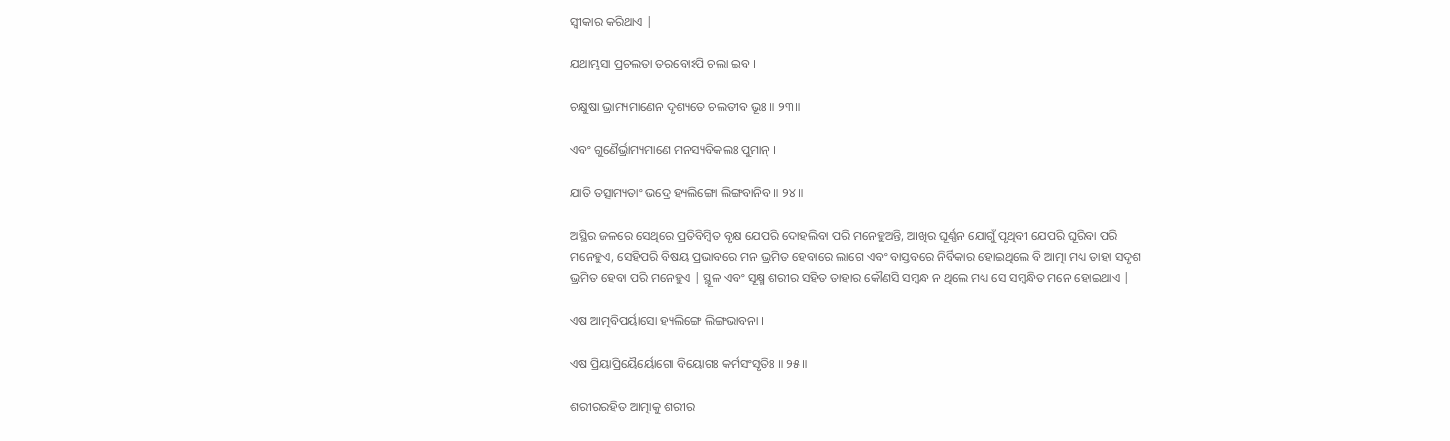ସ୍ବୀକାର କରିଥାଏ |

ଯଥାମ୍ଭସା ପ୍ରଚଲତା ତରବୋଽପି ଚଲା ଇବ ।

ଚକ୍ଷୁଷା ଭ୍ରାମ୍ୟମାଣେନ ଦୃଶ୍ୟତେ ଚଲତୀବ ଭୂଃ ॥ ୨୩॥

ଏବଂ ଗୁଣୈର୍ଭ୍ରାମ୍ୟମାଣେ ମନସ୍ୟବିକଲଃ ପୁମାନ୍ ।

ଯାତି ତତ୍ସାମ୍ୟତାଂ ଭଦ୍ରେ ହ୍ୟଲିଙ୍ଗୋ ଲିଙ୍ଗବାନିବ ॥ ୨୪॥

ଅସ୍ଥିର ଜଳରେ ସେଥିରେ ପ୍ରତିବିମ୍ବିତ ବୃକ୍ଷ ଯେପରି ଦୋହଲିବା ପରି ମନେହୁଅନ୍ତି, ଆଖିର ଘୂର୍ଣ୍ଣନ ଯୋଗୁଁ ପୃଥିବୀ ଯେପରି ଘୂରିବା ପରି ମନେହୁଏ, ସେହିପରି ବିଷୟ ପ୍ରଭାବରେ ମନ ଭ୍ରମିତ ହେବାରେ ଲାଗେ ଏବଂ ବାସ୍ତବରେ ନିର୍ବିକାର ହୋଇଥିଲେ ବି ଆତ୍ମା ମଧ୍ୟ ତାହା ସଦୃଶ ଭ୍ରମିତ ହେବା ପରି ମନେହୁଏ | ସ୍ଥୂଳ ଏବଂ ସୂକ୍ଷ୍ମ ଶରୀର ସହିତ ତାହାର କୌଣସି ସମ୍ବନ୍ଧ ନ ଥିଲେ ମଧ୍ୟ ସେ ସମ୍ବନ୍ଧିତ ମନେ ହୋଇଥାଏ |

ଏଷ ଆତ୍ମବିପର୍ୟାସୋ ହ୍ୟଲିଙ୍ଗେ ଲିଙ୍ଗଭାବନା ।

ଏଷ ପ୍ରିୟାପ୍ରିୟୈର୍ୟୋଗୋ ବିୟୋଗଃ କର୍ମସଂସୃତିଃ ॥ ୨୫॥

ଶରୀରରହିତ ଆତ୍ମାକୁ ଶରୀର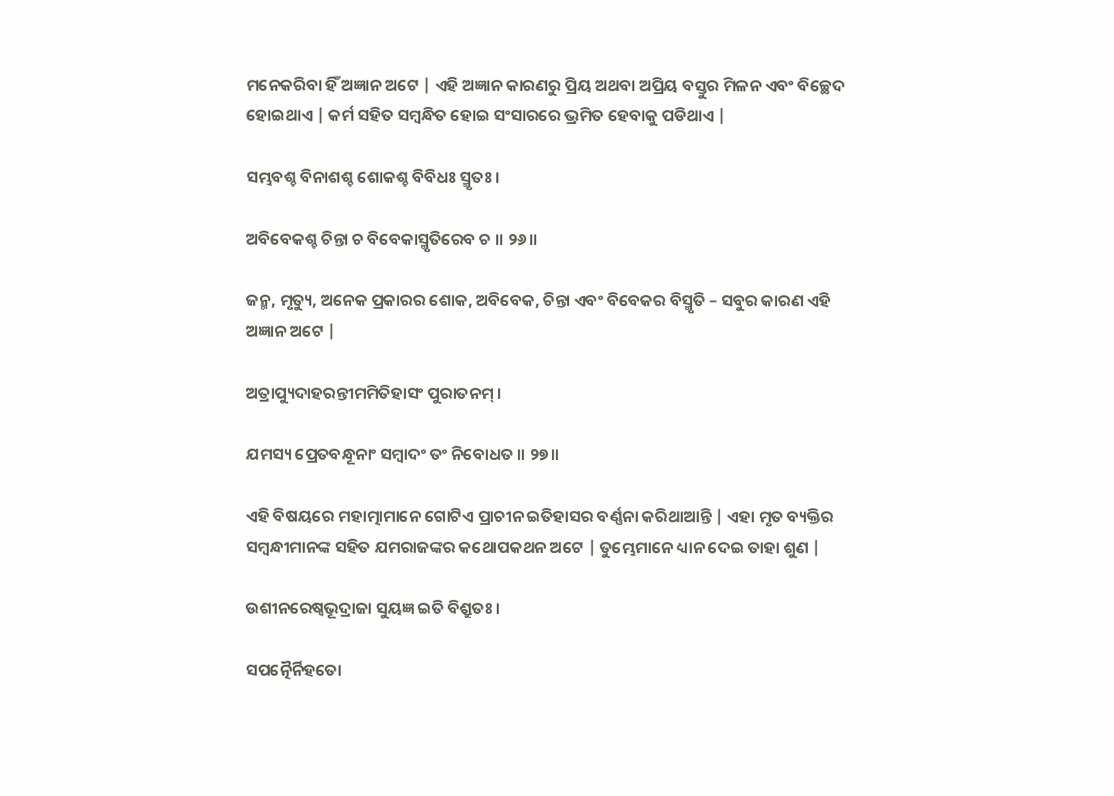ମନେକରିବା ହିଁ ଅଜ୍ଞାନ ଅଟେ | ଏହି ଅଜ୍ଞାନ କାରଣରୁ ପ୍ରିୟ ଅଥବା ଅପ୍ରିୟ ବସ୍ତୁର ମିଳନ ଏବଂ ବିଚ୍ଛେଦ ହୋଇଥାଏ | କର୍ମ ସହିତ ସମ୍ବନ୍ଧିତ ହୋଇ ସଂସାରରେ ଭ୍ରମିତ ହେବାକୁ ପଡିଥାଏ |

ସମ୍ଭବଶ୍ଚ ବିନାଶଶ୍ଚ ଶୋକଶ୍ଚ ବିବିଧଃ ସ୍ମୃତଃ ।

ଅବିବେକଶ୍ଚ ଚିନ୍ତା ଚ ବିବେକାସ୍ମୃତିରେବ ଚ ॥ ୨୬॥

ଜନ୍ମ, ମୃତ୍ୟୁ, ଅନେକ ପ୍ରକାରର ଶୋକ, ଅବିବେକ, ଚିନ୍ତା ଏବଂ ବିବେକର ବିସ୍ମୃତି – ସବୁର କାରଣ ଏହି ଅଜ୍ଞାନ ଅଟେ |

ଅତ୍ରାପ୍ୟୁଦାହରନ୍ତୀମମିତିହାସଂ ପୁରାତନମ୍ ।

ଯମସ୍ୟ ପ୍ରେତବନ୍ଧୂନାଂ ସମ୍ବାଦଂ ତଂ ନିବୋଧତ ॥ ୨୭॥

ଏହି ବିଷୟରେ ମହାତ୍ମାମାନେ ଗୋଟିଏ ପ୍ରାଚୀନ ଇତିହାସର ବର୍ଣ୍ଣନା କରିଥାଆନ୍ତି | ଏହା ମୃତ ବ୍ୟକ୍ତିର ସମ୍ବନ୍ଧୀମାନଙ୍କ ସହିତ ଯମରାଜଙ୍କର କଥୋପକଥନ ଅଟେ | ତୁମ୍ଭେମାନେ ଧ୍ୟାନ ଦେଇ ତାହା ଶୁଣ |

ଉଶୀନରେଷ୍ୱଭୂଦ୍ରାଜା ସୁୟଜ୍ଞ ଇତି ବିଶ୍ରୁତଃ ।

ସପତ୍ନୈର୍ନିହତୋ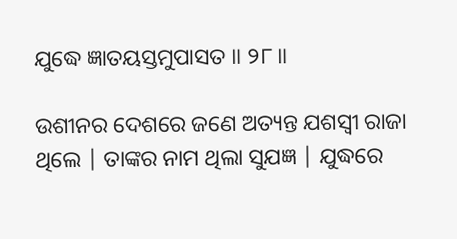ଯୁଦ୍ଧେ ଜ୍ଞାତୟସ୍ତମୁପାସତ ॥ ୨୮॥

ଉଶୀନର ଦେଶରେ ଜଣେ ଅତ୍ୟନ୍ତ ଯଶସ୍ବୀ ରାଜା ଥିଲେ | ତାଙ୍କର ନାମ ଥିଲା ସୁଯଜ୍ଞ | ଯୁଦ୍ଧରେ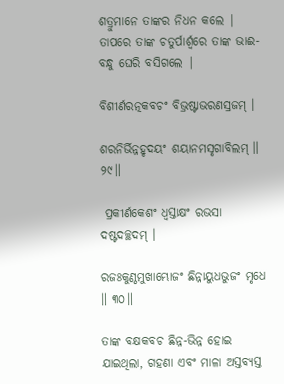ଶତ୍ରୁମାନେ ତାଙ୍କର ନିଧନ କଲେ | ତାପରେ ତାଙ୍କ ଚତୁର୍ପାର୍ଶ୍ବରେ ତାଙ୍କ ଭାଈ-ବନ୍ଧୁ ଘେରି ବସିଗଲେ |

ବିଶୀର୍ଣରତ୍ନକବଚଂ ବିଭ୍ରଷ୍ଟାଭରଣସ୍ରଜମ୍ ।

ଶରନିର୍ଭିନ୍ନହୃଦୟଂ ଶୟାନମସୃଗାବିଲମ୍ ॥ ୨୯॥

 ପ୍ରକୀର୍ଣକେଶଂ ଧ୍ୱସ୍ତାକ୍ଷଂ ରଭସା ଦଷ୍ଟଦଚ୍ଛଦମ୍ ।

ରଜଃକୁଣ୍ଠମୁଖାମ୍ଭୋଜଂ ଛିନ୍ନାୟୁଧଭୁଜଂ ମୃଧେ ॥ ୩୦॥

ତାଙ୍କ ବକ୍ଷକବଚ ଛିନ୍ନ-ଭିନ୍ନ ହୋଇ ଯାଇଥିଲା, ଗହଣା ଏବଂ ମାଳା ଅସ୍ତବ୍ୟସ୍ତ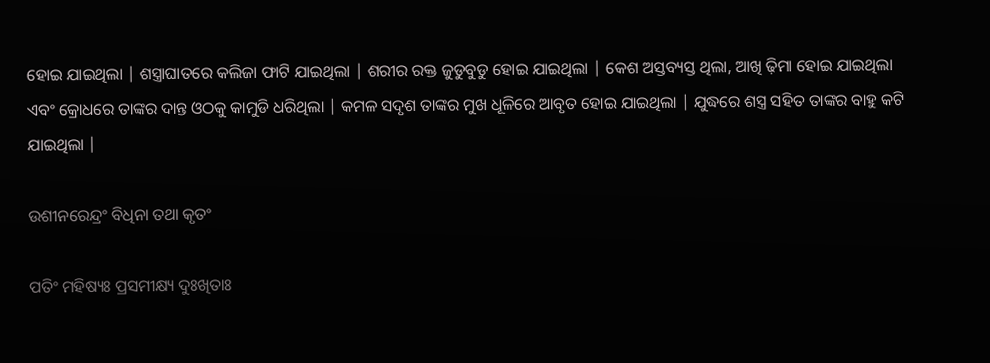ହୋଇ ଯାଇଥିଲା | ଶସ୍ତ୍ରାଘାତରେ କଲିଜା ଫାଟି ଯାଇଥିଲା | ଶରୀର ରକ୍ତ ଜୁଡୁବୁଡୁ ହୋଇ ଯାଇଥିଲା | କେଶ ଅସ୍ତବ୍ୟସ୍ତ ଥିଲା, ଆଖି ଢ଼ିମା ହୋଇ ଯାଇଥିଲା ଏବଂ କ୍ରୋଧରେ ତାଙ୍କର ଦାନ୍ତ ଓଠକୁ କାମୁଡି ଧରିଥିଲା | କମଳ ସଦୃଶ ତାଙ୍କର ମୁଖ ଧୂଳିରେ ଆବୃତ ହୋଇ ଯାଇଥିଲା | ଯୁଦ୍ଧରେ ଶସ୍ତ୍ର ସହିତ ତାଙ୍କର ବାହୁ କଟି ଯାଇଥିଲା |

ଉଶୀନରେନ୍ଦ୍ରଂ ବିଧିନା ତଥା କୃତଂ

ପତିଂ ମହିଷ୍ୟଃ ପ୍ରସମୀକ୍ଷ୍ୟ ଦୁଃଖିତାଃ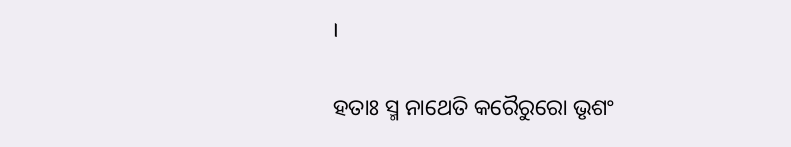।

ହତାଃ ସ୍ମ ନାଥେତି କରୈରୁରୋ ଭୃଶଂ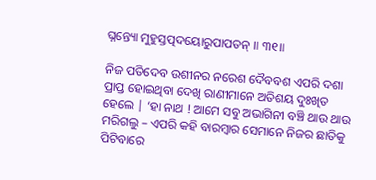ଘ୍ନନ୍ତ୍ୟୋ ମୁହୁସ୍ତତ୍ପଦୟୋରୁପାପତନ୍ ॥ ୩୧॥

ନିଜ ପତିଦେବ ଉଶୀନର ନରେଶ ଦୈବବଶ ଏପରି ଦଶା ପ୍ରାପ୍ତ ହୋଇଥିବା ଦେଖି ରାଣୀମାନେ ଅତିଶୟ ଦୁଃଖିତ ହେଲେ | ‘ହା ନାଥ ! ଆମେ ସବୁ ଅଭାଗିନୀ ବଞ୍ଚି ଥାଉ ଥାଉ ମରିଗଲୁ – ଏପରି କହି ବାରମ୍ବାର ସେମାନେ ନିଜର ଛାତିକୁ ପିଟିବାରେ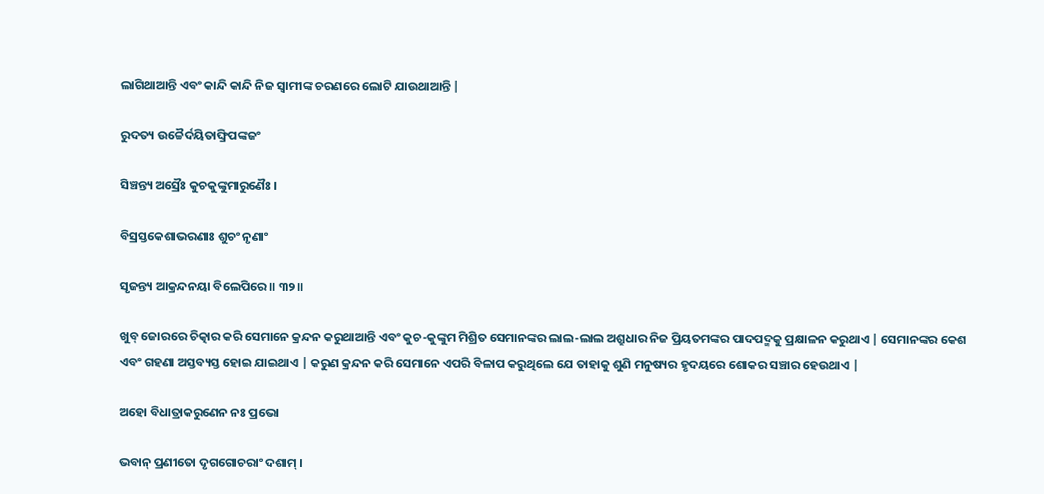ଲାଗିଥାଆନ୍ତି ଏବଂ କାନ୍ଦି କାନ୍ଦି ନିଜ ସ୍ବାମୀଙ୍କ ଚରଣରେ ଲୋଟି ଯାଉଥାଆନ୍ତି |

ରୁଦତ୍ୟ ଉଚ୍ଚୈର୍ଦୟିତାଙ୍ଘ୍ରିପଙ୍କଜଂ

ସିଞ୍ଚନ୍ତ୍ୟ ଅସ୍ରୈଃ କୁଚକୁଙ୍କୁମାରୁଣୈଃ ।

ବିସ୍ରସ୍ତକେଶାଭରଣାଃ ଶୁଚଂ ନୃଣାଂ

ସୃଜନ୍ତ୍ୟ ଆକ୍ରନ୍ଦନୟା ବିଲେପିରେ ॥ ୩୨॥

ଖୁବ୍ ଜୋରରେ ଚିତ୍କାର କରି ସେମାନେ କ୍ରନ୍ଦନ କରୁଥାଆନ୍ତି ଏବଂ କୁଚ-କୁଙ୍କୁମ ମିଶ୍ରିତ ସେମାନଙ୍କର ଲାଲ-ଲାଲ ଅଶ୍ରୁଧାର ନିଜ ପ୍ରିୟତମଙ୍କର ପାଦପଦ୍ମକୁ ପ୍ରକ୍ଷାଳନ କରୁଥାଏ | ସେମାନଙ୍କର କେଶ ଏବଂ ଗହଣା ଅସ୍ତବ୍ୟସ୍ତ ହୋଇ ଯାଇଥାଏ | କରୁଣ କ୍ରନ୍ଦନ କରି ସେମାନେ ଏପରି ବିଳାପ କରୁଥିଲେ ଯେ ତାହାକୁ ଶୁଣି ମନୁଷ୍ୟର ହୃଦୟରେ ଶୋକର ସଞ୍ଚାର ହେଉଥାଏ |

ଅହୋ ବିଧାତ୍ରାକରୁଣେନ ନଃ ପ୍ରଭୋ

ଭବାନ୍ ପ୍ରଣୀତୋ ଦୃଗଗୋଚରାଂ ଦଶାମ୍ ।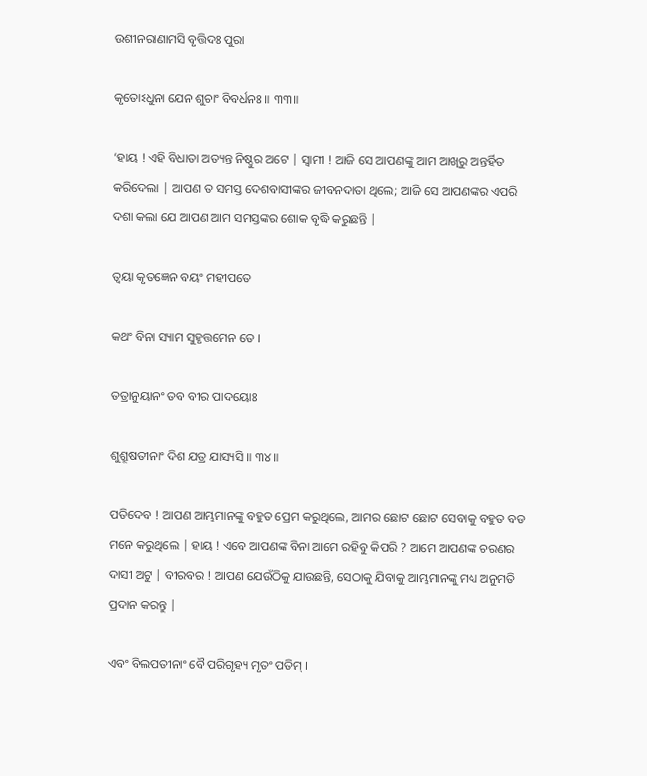ଉଶୀନରାଣାମସି ବୃତ୍ତିଦଃ ପୁରା

କୃତୋଽଧୁନା ଯେନ ଶୁଚାଂ ବିବର୍ଧନଃ ॥ ୩୩॥

‘ହାୟ ! ଏହି ବିଧାତା ଅତ୍ୟନ୍ତ ନିଷ୍ଠୁର ଅଟେ | ସ୍ବାମୀ ! ଆଜି ସେ ଆପଣଙ୍କୁ ଆମ ଆଖିରୁ ଅନ୍ତର୍ହିତ କରିଦେଲା | ଆପଣ ତ ସମସ୍ତ ଦେଶବାସୀଙ୍କର ଜୀବନଦାତା ଥିଲେ; ଆଜି ସେ ଆପଣଙ୍କର ଏପରି ଦଶା କଲା ଯେ ଆପଣ ଆମ ସମସ୍ତଙ୍କର ଶୋକ ବୃଦ୍ଧି କରୁଛନ୍ତି |

ତ୍ୱୟା କୃତଜ୍ଞେନ ବୟଂ ମହୀପତେ

କଥଂ ବିନା ସ୍ୟାମ ସୁହୃତ୍ତମେନ ତେ ।

ତତ୍ରାନୁୟାନଂ ତବ ବୀର ପାଦୟୋଃ

ଶୁଶ୍ରୂଷତୀନାଂ ଦିଶ ଯତ୍ର ଯାସ୍ୟସି ॥ ୩୪॥

ପତିଦେବ ! ଆପଣ ଆମ୍ଭମାନଙ୍କୁ ବହୁତ ପ୍ରେମ କରୁଥିଲେ, ଆମର ଛୋଟ ଛୋଟ ସେବାକୁ ବହୁତ ବଡ ମନେ କରୁଥିଲେ | ହାୟ ! ଏବେ ଆପଣଙ୍କ ବିନା ଆମେ ରହିବୁ କିପରି ? ଆମେ ଆପଣଙ୍କ ଚରଣର ଦାସୀ ଅଟୁ | ବୀରବର ! ଆପଣ ଯେଉଁଠିକୁ ଯାଉଛନ୍ତି, ସେଠାକୁ ଯିବାକୁ ଆମ୍ଭମାନଙ୍କୁ ମଧ୍ୟ ଅନୁମତି ପ୍ରଦାନ କରନ୍ତୁ |

ଏବଂ ବିଲପତୀନାଂ ବୈ ପରିଗୃହ୍ୟ ମୃତଂ ପତିମ୍ ।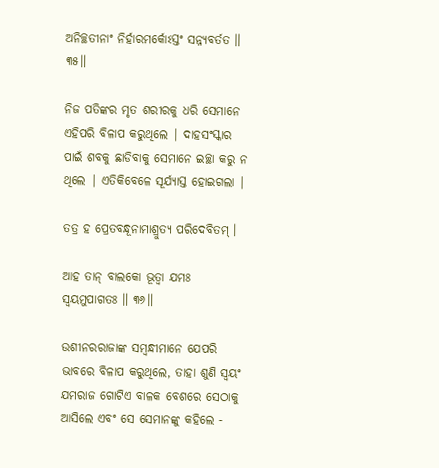ଅନିଚ୍ଛତୀନାଂ ନିର୍ହାରମର୍କୋଽସ୍ତଂ ସନ୍ନ୍ୟବର୍ତତ ॥ ୩୫॥

ନିଜ ପତିଙ୍କର ମୃତ ଶରୀରକୁ ଧରି ସେମାନେ ଏହିପରି ବିଳାପ କରୁଥିଲେ | ଦାହସଂସ୍କାର ପାଇଁ ଶବକୁ ଛାଡିବାକୁ ସେମାନେ ଇଚ୍ଛା କରୁ ନ ଥିଲେ | ଏତିକିବେଳେ ସୂର୍ଯ୍ୟାସ୍ତ ହୋଇଗଲା |

ତତ୍ର ହ ପ୍ରେତବନ୍ଧୂନାମାଶ୍ରୁତ୍ୟ ପରିଦେବିତମ୍ ।

ଆହ ତାନ୍ ବାଲକୋ ଭୂତ୍ୱା ଯମଃ ସ୍ୱୟମୁପାଗତଃ ॥ ୩୬॥

ଉଶୀନରରାଜାଙ୍କ ସମ୍ବନ୍ଧୀମାନେ ଯେପରି ଭାବରେ ବିଳାପ କରୁଥିଲେ, ତାହା ଶୁଣି ସ୍ବୟଂ ଯମରାଜ ଗୋଟିଏ ବାଳକ ବେଶରେ ସେଠାକୁ ଆସିଲେ ଏବଂ ସେ ସେମାନଙ୍କୁ କହିଲେ -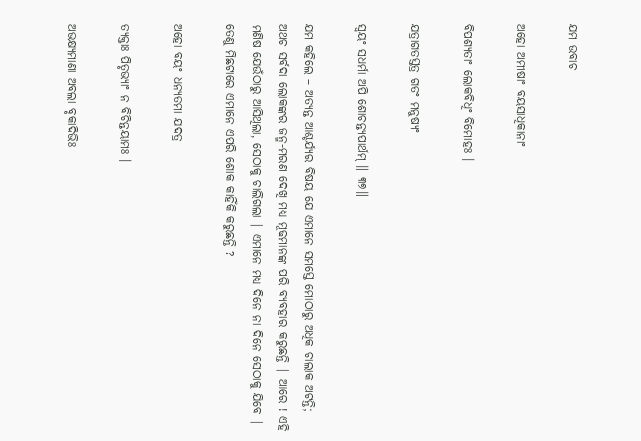ଯମ ଉବାଚ

ଅହୋ ଅମୀଷାଂ ବୟସାଧିକାନାଂ

ବିପଶ୍ୟତାଂ ଲୋକବିଧିଂ ବିମୋହଃ ।

ଯତ୍ରାଗତସ୍ତତ୍ର ଗତଂ ମନୁଷ୍ୟଂ

ସ୍ୱୟଂ ସଧର୍ମା ଅପି ଶୋଚନ୍ତ୍ୟପାର୍ଥମ୍ ॥ ୩୭॥

ଯମ କହିଲେ – ଅତ୍ୟନ୍ତ ଆଶ୍ଚର୍ଯ୍ୟର ବିଷୟ ଯେ ଏମାନେ ସମସ୍ତେ ମୋଠାରୁ ଅଧିକ ଚାଲାକ ଅଟନ୍ତି; ଅଥଚ ସର୍ବଦା ଲୋକଙ୍କର ଜନ୍ମ-ମରଣ ଦେଖି ମଧ୍ୟ ମୂଢମାନଙ୍କ ପରି ବ୍ୟବହାର କରୁଛନ୍ତି | ଆରେ ! ଏହି ମଣିଷ ଯେଉଁଠାରୁ ଆସିଥିଲା, ସେଠାକୁ ଚାଲିଗଲା | ଏମାନେ ମଧ୍ୟ ଦିନେ ନା ଦିନେ ସେଠାକୁ ଯିବେ | ତେଣୁ ମିଛଟାରେ ଏମାନେ ଏପରି ଶୋକ କାହିଁକି କରୁଛନ୍ତି ?

ଅହୋ ବୟଂ ଧନ୍ୟତମା ଯଦତ୍ର

ତ୍ୟକ୍ତାଃ ପିତୃଭ୍ୟାଂ ନ ବିଚିନ୍ତୟାମଃ ।

ଅଭକ୍ଷ୍ୟମାଣା ଅବଲା ବୃକାଦିଭିଃ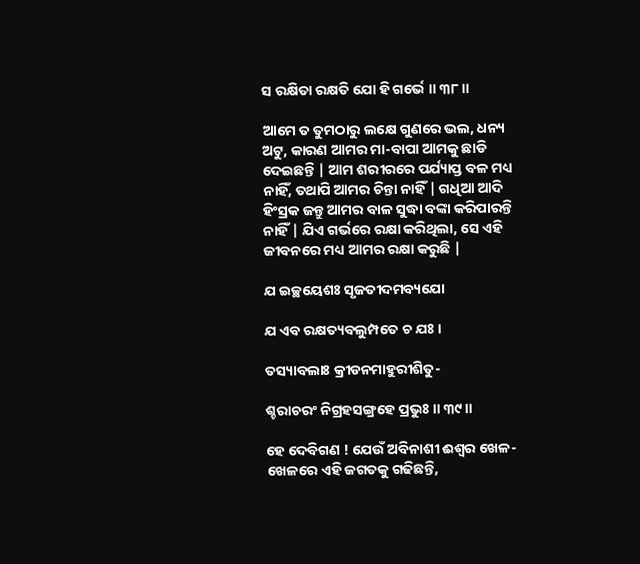ସ ରକ୍ଷିତା ରକ୍ଷତି ଯୋ ହି ଗର୍ଭେ ॥ ୩୮॥

ଆମେ ତ ତୁମଠାରୁ ଲକ୍ଷେ ଗୁଣରେ ଭଲ, ଧନ୍ୟ ଅଟୁ, କାରଣ ଆମର ମା-ବାପା ଆମକୁ ଛାଡି ଦେଇଛନ୍ତି | ଆମ ଶରୀରରେ ପର୍ଯ୍ୟାପ୍ତ ବଳ ମଧ୍ୟ ନାହିଁ, ତଥାପି ଆମର ଚିନ୍ତା ନାହିଁ | ଗଧିଆ ଆଦି ହିଂସ୍ରକ ଜନ୍ତୁ ଆମର ବାଳ ସୁଦ୍ଧା ବଙ୍କା କରିପାରନ୍ତି ନାହିଁ | ଯିଏ ଗର୍ଭରେ ରକ୍ଷା କରିଥିଲା, ସେ ଏହି ଜୀବନରେ ମଧ୍ୟ ଆମର ରକ୍ଷା କରୁଛି |

ଯ ଇଚ୍ଛୟେଶଃ ସୃଜତୀଦମବ୍ୟଯୋ

ଯ ଏବ ରକ୍ଷତ୍ୟବଲୁମ୍ପତେ ଚ ଯଃ ।

ତସ୍ୟାବଲାଃ କ୍ରୀଡନମାହୁରୀଶିତୁ-

ଶ୍ଚରାଚରଂ ନିଗ୍ରହସଙ୍ଗ୍ରହେ ପ୍ରଭୁଃ ॥ ୩୯॥

ହେ ଦେବିଗଣ ! ଯେଉଁ ଅବିନାଶୀ ଈଶ୍ବର ଖେଳ-ଖେଳରେ ଏହି ଜଗତକୁ ଗଢିଛନ୍ତି,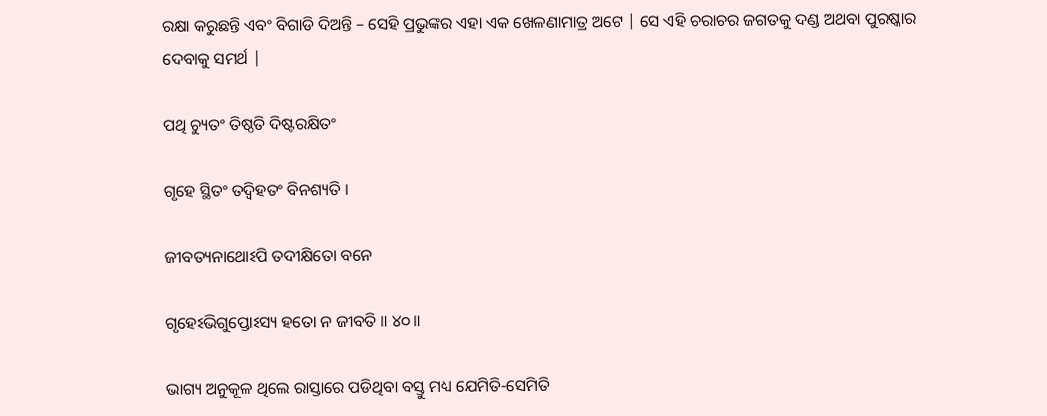ରକ୍ଷା କରୁଛନ୍ତି ଏବଂ ବିଗାଡି ଦିଅନ୍ତି – ସେହି ପ୍ରଭୁଙ୍କର ଏହା ଏକ ଖେଳଣାମାତ୍ର ଅଟେ | ସେ ଏହି ଚରାଚର ଜଗତକୁ ଦଣ୍ଡ ଅଥବା ପୁରଷ୍କାର ଦେବାକୁ ସମର୍ଥ |

ପଥି ଚ୍ୟୁତଂ ତିଷ୍ଠତି ଦିଷ୍ଟରକ୍ଷିତଂ

ଗୃହେ ସ୍ଥିତଂ ତଦ୍ୱିହତଂ ବିନଶ୍ୟତି ।

ଜୀବତ୍ୟନାଥୋଽପି ତଦୀକ୍ଷିତୋ ବନେ

ଗୃହେଽଭିଗୁପ୍ତୋଽସ୍ୟ ହତୋ ନ ଜୀବତି ॥ ୪୦॥

ଭାଗ୍ୟ ଅନୁକୂଳ ଥିଲେ ରାସ୍ତାରେ ପଡିଥିବା ବସ୍ତୁ ମଧ୍ୟ ଯେମିତି-ସେମିତି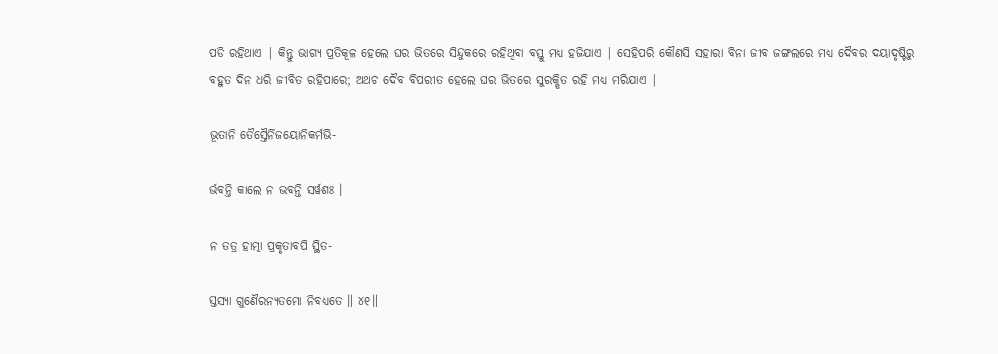ପଡି ରହିଥାଏ | କିନ୍ତୁ ଭାଗ୍ୟ ପ୍ରତିକୂଳ ହେଲେ ଘର ଭିତରେ ସିନ୍ଦୁକରେ ରହିଥିବା ବସ୍ତୁ ମଧ୍ୟ ହଜିଯାଏ | ସେହିପରି କୌଣସି ସହାରା ବିନା ଜୀବ ଜଙ୍ଗଲରେ ମଧ୍ୟ ଦୈବର ଦୟାଦୃଷ୍ଟିରୁ ବହୁତ ଦିନ ଧରି ଜୀବିତ ରହିପାରେ; ଅଥଚ ଦୈବ ବିପରୀତ ହେଲେ ଘର ଭିତରେ ସୁରକ୍ଷିତ ରହି ମଧ୍ୟ ମରିଯାଏ |

ଭୂତାନି ତୈସ୍ତୈର୍ନିଜୟୋନିକର୍ମଭି-

ର୍ଭବନ୍ତି କାଲେ ନ ଭବନ୍ତି ସର୍ୱଶଃ ।

ନ ତତ୍ର ହାତ୍ମା ପ୍ରକୃତାବପି ସ୍ଥିତ-

ସ୍ତସ୍ୟା ଗୁଣୈରନ୍ୟତମୋ ନିବଧ୍ୟତେ ॥ ୪୧॥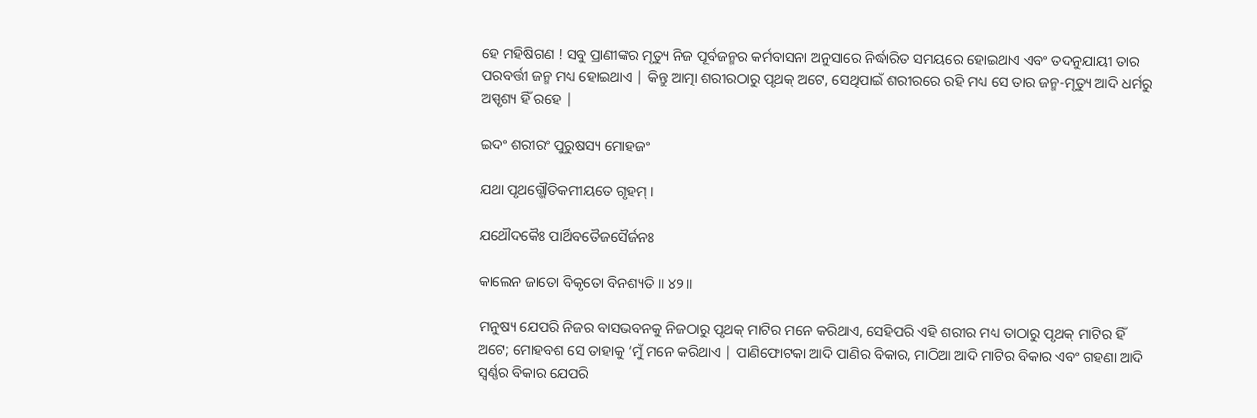ହେ ମହିଷିଗଣ ! ସବୁ ପ୍ରାଣୀଙ୍କର ମୃତ୍ୟୁ ନିଜ ପୂର୍ବଜନ୍ମର କର୍ମବାସନା ଅନୁସାରେ ନିର୍ଦ୍ଧାରିତ ସମୟରେ ହୋଇଥାଏ ଏବଂ ତଦନୁଯାୟୀ ତାର ପରବର୍ତ୍ତୀ ଜନ୍ମ ମଧ୍ୟ ହୋଇଥାଏ | କିନ୍ତୁ ଆତ୍ମା ଶରୀରଠାରୁ ପୃଥକ୍ ଅଟେ, ସେଥିପାଇଁ ଶରୀରରେ ରହି ମଧ୍ୟ ସେ ତାର ଜନ୍ମ-ମୃତ୍ୟୁ ଆଦି ଧର୍ମରୁ ଅସ୍ପୃଶ୍ୟ ହିଁ ରହେ |

ଇଦଂ ଶରୀରଂ ପୁରୁଷସ୍ୟ ମୋହଜଂ

ଯଥା ପୃଥଗ୍ଭୌତିକମୀୟତେ ଗୃହମ୍ ।

ଯଥୌଦକୈଃ ପାର୍ଥିବତୈଜସୈର୍ଜନଃ

କାଲେନ ଜାତୋ ବିକୃତୋ ବିନଶ୍ୟତି ॥ ୪୨॥

ମନୁଷ୍ୟ ଯେପରି ନିଜର ବାସଭବନକୁ ନିଜଠାରୁ ପୃଥକ୍ ମାଟିର ମନେ କରିଥାଏ, ସେହିପରି ଏହି ଶରୀର ମଧ୍ୟ ତାଠାରୁ ପୃଥକ୍ ମାଟିର ହିଁ ଅଟେ; ମୋହବଶ ସେ ତାହାକୁ ‘ମୁଁ ମନେ କରିଥାଏ | ପାଣିଫୋଟକା ଆଦି ପାଣିର ବିକାର, ମାଠିଆ ଆଦି ମାଟିର ବିକାର ଏବଂ ଗହଣା ଆଦି ସ୍ବର୍ଣ୍ଣର ବିକାର ଯେପରି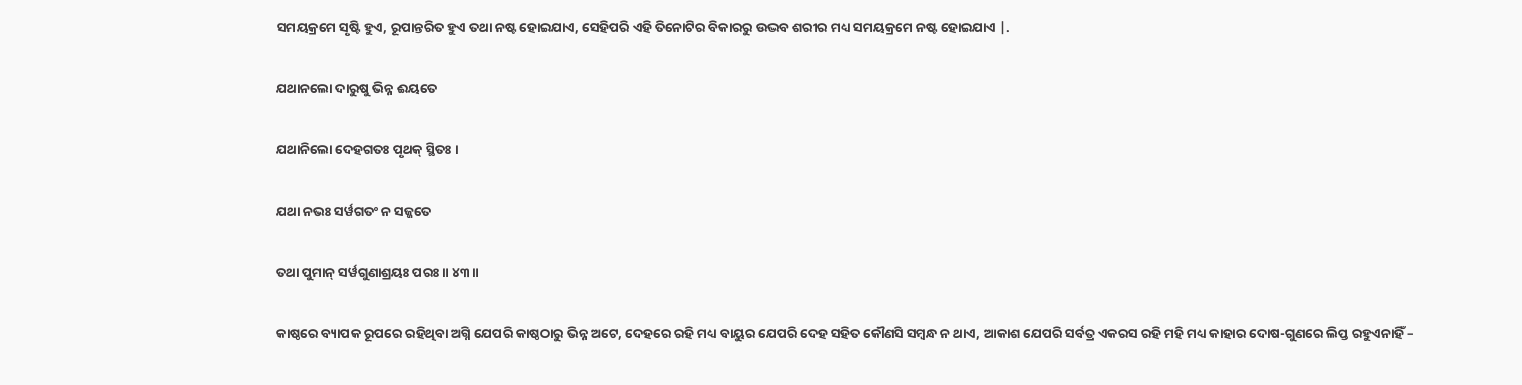ସମୟକ୍ରମେ ସୃଷ୍ଟି ହୁଏ, ରୂପାନ୍ତରିତ ହୁଏ ତଥା ନଷ୍ଟ ହୋଇଯାଏ, ସେହିପରି ଏହି ତିନୋଟିର ବିକାରରୁ ଉଦ୍ଭବ ଶରୀର ମଧ୍ୟ ସମୟକ୍ରମେ ନଷ୍ଟ ହୋଇଯାଏ |.

ଯଥାନଲୋ ଦାରୁଷୁ ଭିନ୍ନ ଈୟତେ

ଯଥାନିଲୋ ଦେହଗତଃ ପୃଥକ୍ ସ୍ଥିତଃ ।

ଯଥା ନଭଃ ସର୍ୱଗତଂ ନ ସଜ୍ଜତେ

ତଥା ପୁମାନ୍ ସର୍ୱଗୁଣାଶ୍ରୟଃ ପରଃ ॥ ୪୩॥

କାଷ୍ଠରେ ବ୍ୟାପକ ରୂପରେ ରହିଥିବା ଅଗ୍ନି ଯେପରି କାଷ୍ଠଠାରୁ ଭିନ୍ନ ଅଟେ, ଦେହରେ ରହି ମଧ୍ୟ ବାୟୁର ଯେପରି ଦେହ ସହିତ କୌଣସି ସମ୍ବନ୍ଧ ନ ଥାଏ, ଆକାଶ ଯେପରି ସର୍ବତ୍ର ଏକରସ ରହି ମହି ମଧ୍ୟ କାହାର ଦୋଷ-ଗୁଣରେ ଲିପ୍ତ ରହୁଏନାହିଁ –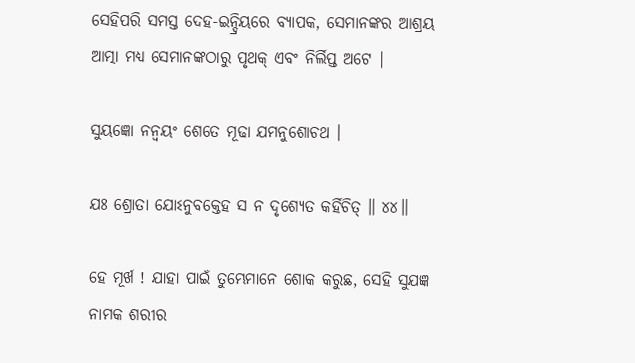ସେହିପରି ସମସ୍ତ ଦେହ-ଇନ୍ଦ୍ରିୟରେ ବ୍ୟାପକ, ସେମାନଙ୍କର ଆଶ୍ରୟ ଆତ୍ମା ମଧ୍ୟ ସେମାନଙ୍କଠାରୁ ପୃଥକ୍ ଏବଂ ନିର୍ଲିପ୍ତ ଅଟେ |

ସୁୟଜ୍ଞୋ ନନ୍ୱୟଂ ଶେତେ ମୂଢା ଯମନୁଶୋଚଥ ।

ଯଃ ଶ୍ରୋତା ଯୋଽନୁବକ୍ତେହ ସ ନ ଦୃଶ୍ୟେତ କର୍ହିଚିତ୍ ॥ ୪୪॥

ହେ ମୂର୍ଖ ! ଯାହା ପାଇଁ ତୁମ୍ଭେମାନେ ଶୋକ କରୁଛ, ସେହି ସୁଯଜ୍ଞ ନାମକ ଶରୀର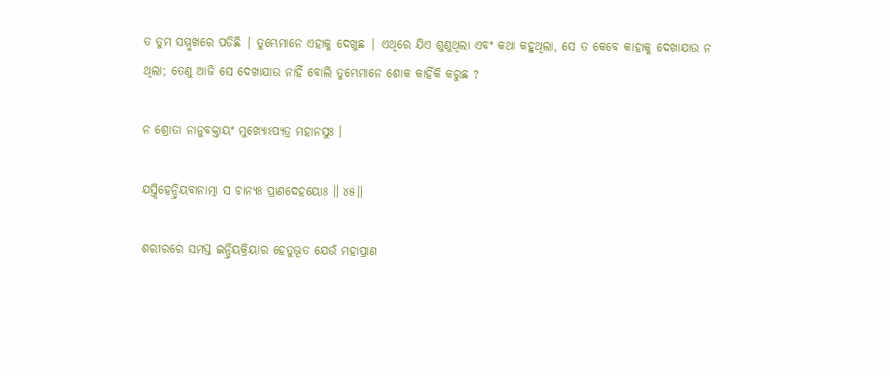ତ ତୁମ ସମ୍ମୁଖରେ ପଡିଛି | ତୁମ୍ଭେମାନେ ଏହାକୁ ଦେଖୁଛ | ଏଥିରେ ଯିଏ ଶୁଣୁଥିଲା ଏବଂ କଥା କହୁଥିଲା, ସେ ତ କେବେ କାହାକୁ ଦେଖାଯାଉ ନ ଥିଲା; ତେଣୁ ଆଜି ସେ ଦେଖାଯାଉ ନାହିଁ ବୋଲି ତୁମ୍ଭେମାନେ ଶୋକ କାହିଁକି କରୁଛ ?

ନ ଶ୍ରୋତା ନାନୁବକ୍ତାୟଂ ମୁଖ୍ୟୋଽପ୍ୟତ୍ର ମହାନସୁଃ ।

ଯସ୍ତ୍ୱିହେନ୍ଦ୍ରିୟବାନାତ୍ମା ସ ଚାନ୍ୟଃ ପ୍ରାଣଦେହୟୋଃ ॥ ୪୫॥

ଶରୀରରେ ସମସ୍ତ ଇନ୍ଦ୍ରିୟକ୍ରିୟାର ହେତୁଭୂତ ଯେଉଁ ମହାପ୍ରାଣ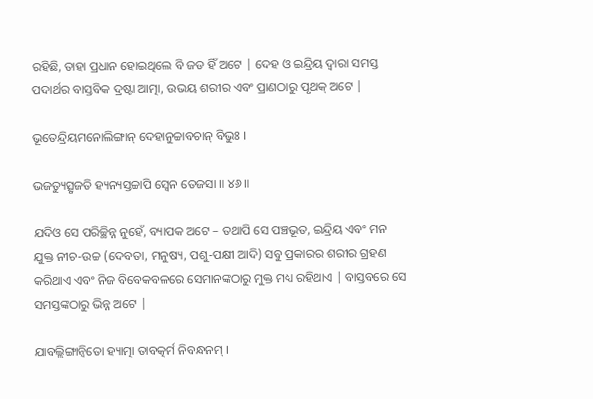ରହିଛି, ତାହା ପ୍ରଧାନ ହୋଇଥିଲେ ବି ଜଡ ହିଁ ଅଟେ | ଦେହ ଓ ଇନ୍ଦ୍ରିୟ ଦ୍ବାରା ସମସ୍ତ ପଦାର୍ଥର ବାସ୍ତବିକ ଦ୍ରଷ୍ଟା ଆତ୍ମା, ଉଭୟ ଶରୀର ଏବଂ ପ୍ରାଣଠାରୁ ପୃଥକ୍ ଅଟେ |

ଭୂତେନ୍ଦ୍ରିୟମନୋଲିଙ୍ଗାନ୍ ଦେହାନୁଚ୍ଚାବଚାନ୍ ବିଭୁଃ ।

ଭଜତ୍ୟୁତ୍ସୃଜତି ହ୍ୟନ୍ୟସ୍ତଚ୍ଚାପି ସ୍ୱେନ ତେଜସା ॥ ୪୬॥

ଯଦିଓ ସେ ପରିଚ୍ଛିନ୍ନ ନୁହେଁ, ବ୍ୟାପକ ଅଟେ – ତଥାପି ସେ ପଞ୍ଚଭୂତ, ଇନ୍ଦ୍ରିୟ ଏବଂ ମନ ଯୁକ୍ତ ନୀଚ-ଉଚ୍ଚ (ଦେବତା, ମନୁଷ୍ୟ, ପଶୁ-ପକ୍ଷୀ ଆଦି) ସବୁ ପ୍ରକାରର ଶରୀର ଗ୍ରହଣ କରିଥାଏ ଏବଂ ନିଜ ବିବେକବଳରେ ସେମାନଙ୍କଠାରୁ ମୁକ୍ତ ମଧ୍ୟ ରହିଥାଏ | ବାସ୍ତବରେ ସେ ସମସ୍ତଙ୍କଠାରୁ ଭିନ୍ନ ଅଟେ |

ଯାବଲ୍ଲିଙ୍ଗାନ୍ୱିତୋ ହ୍ୟାତ୍ମା ତାବତ୍କର୍ମ ନିବନ୍ଧନମ୍ ।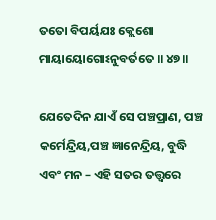ତତୋ ବିପର୍ୟଯଃ କ୍ଲେଶୋ ମାୟାୟୋଗୋଽନୁବର୍ତତେ ॥ ୪୭॥

ଯେତେଦିନ ଯାଏଁ ସେ ପଞ୍ଚପ୍ରାଣ, ପଞ୍ଚ କର୍ମେନ୍ଦ୍ରିୟ,ପଞ୍ଚ ଜ୍ଞାନେନ୍ଦ୍ରିୟ, ବୁଦ୍ଧି ଏବଂ ମନ – ଏହି ସତର ତତ୍ତ୍ବରେ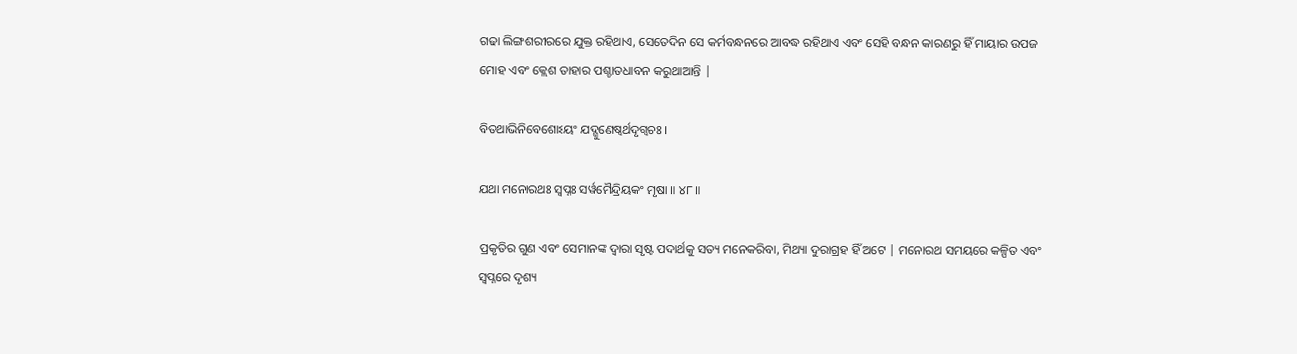ଗଢା ଲିଙ୍ଗଶରୀରରେ ଯୁକ୍ତ ରହିଥାଏ, ସେତେଦିନ ସେ କର୍ମବନ୍ଧନରେ ଆବଦ୍ଧ ରହିଥାଏ ଏବଂ ସେହି ବନ୍ଧନ କାରଣରୁ ହିଁ ମାୟାର ଉପଜ ମୋହ ଏବଂ କ୍ଲେଶ ତାହାର ପଶ୍ଚାତଧାବନ କରୁଥାଆନ୍ତି |

ବିତଥାଭିନିବେଶୋଽୟଂ ଯଦ୍ଗୁଣେଷ୍ୱର୍ଥଦୃଗ୍ୱଚଃ ।

ଯଥା ମନୋରଥଃ ସ୍ୱପ୍ନଃ ସର୍ୱମୈନ୍ଦ୍ରିୟକଂ ମୃଷା ॥ ୪୮॥

ପ୍ରକୃତିର ଗୁଣ ଏବଂ ସେମାନଙ୍କ ଦ୍ବାରା ସୃଷ୍ଟ ପଦାର୍ଥକୁ ସତ୍ୟ ମନେକରିବା, ମିଥ୍ୟା ଦୁରାଗ୍ରହ ହିଁ ଅଟେ | ମନୋରଥ ସମୟରେ କଳ୍ପିତ ଏବଂ ସ୍ବପ୍ନରେ ଦୃଶ୍ୟ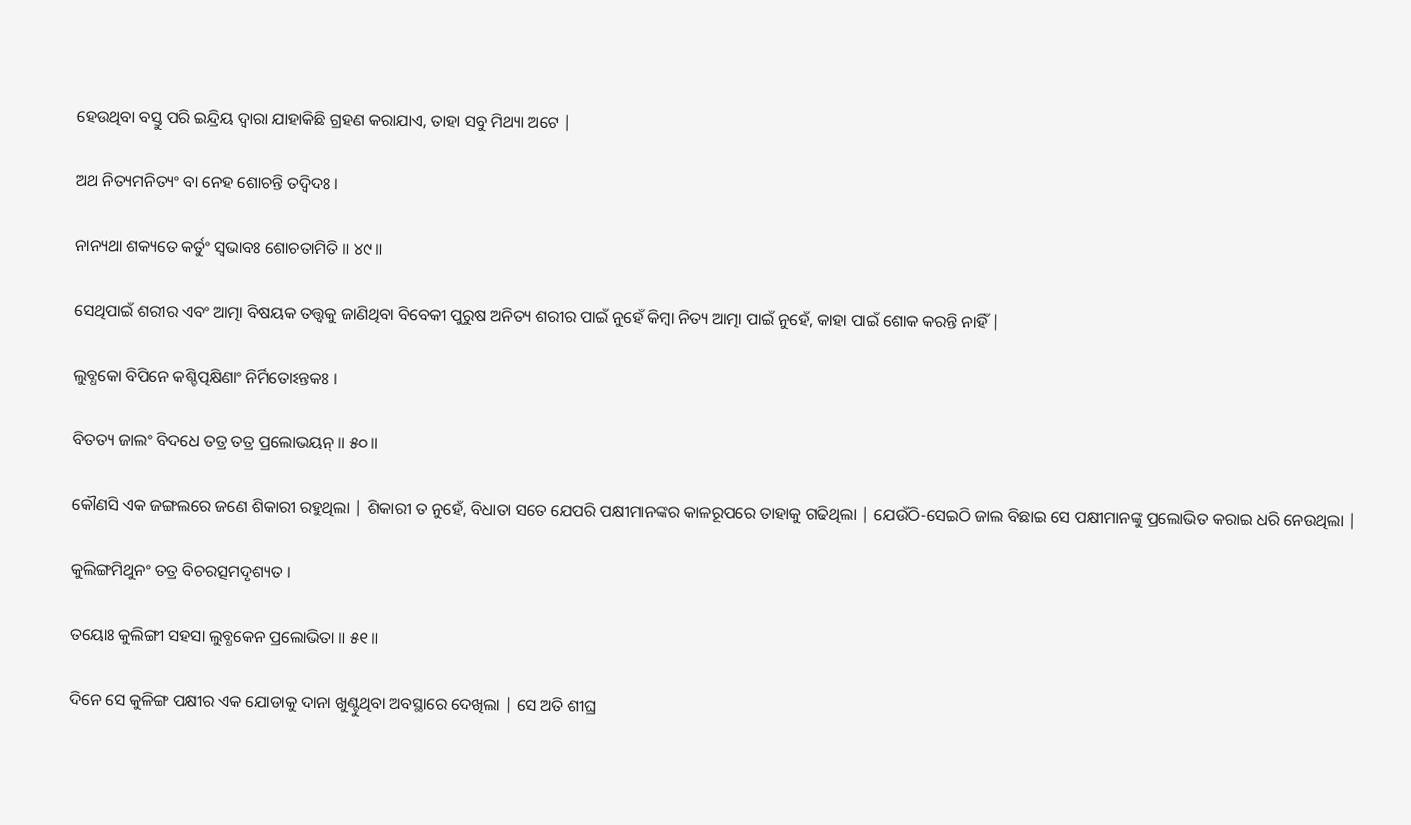ହେଉଥିବା ବସ୍ତୁ ପରି ଇନ୍ଦ୍ରିୟ ଦ୍ବାରା ଯାହାକିଛି ଗ୍ରହଣ କରାଯାଏ, ତାହା ସବୁ ମିଥ୍ୟା ଅଟେ |

ଅଥ ନିତ୍ୟମନିତ୍ୟଂ ବା ନେହ ଶୋଚନ୍ତି ତଦ୍ୱିଦଃ ।

ନାନ୍ୟଥା ଶକ୍ୟତେ କର୍ତୁଂ ସ୍ୱଭାବଃ ଶୋଚତାମିତି ॥ ୪୯॥

ସେଥିପାଇଁ ଶରୀର ଏବଂ ଆତ୍ମା ବିଷୟକ ତତ୍ତ୍ବକୁ ଜାଣିଥିବା ବିବେକୀ ପୁରୁଷ ଅନିତ୍ୟ ଶରୀର ପାଇଁ ନୁହେଁ କିମ୍ବା ନିତ୍ୟ ଆତ୍ମା ପାଇଁ ନୁହେଁ, କାହା ପାଇଁ ଶୋକ କରନ୍ତି ନାହିଁ |

ଲୁବ୍ଧକୋ ବିପିନେ କଶ୍ଚିତ୍ପକ୍ଷିଣାଂ ନିର୍ମିତୋଽନ୍ତକଃ ।

ବିତତ୍ୟ ଜାଲଂ ବିଦଧେ ତତ୍ର ତତ୍ର ପ୍ରଲୋଭୟନ୍ ॥ ୫୦॥

କୌଣସି ଏକ ଜଙ୍ଗଲରେ ଜଣେ ଶିକାରୀ ରହୁଥିଲା | ଶିକାରୀ ତ ନୁହେଁ, ବିଧାତା ସତେ ଯେପରି ପକ୍ଷୀମାନଙ୍କର କାଳରୂପରେ ତାହାକୁ ଗଢିଥିଲା | ଯେଉଁଠି-ସେଇଠି ଜାଲ ବିଛାଇ ସେ ପକ୍ଷୀମାନଙ୍କୁ ପ୍ରଲୋଭିତ କରାଇ ଧରି ନେଉଥିଲା |

କୁଲିଙ୍ଗମିଥୁନଂ ତତ୍ର ବିଚରତ୍ସମଦୃଶ୍ୟତ ।

ତୟୋଃ କୁଲିଙ୍ଗୀ ସହସା ଲୁବ୍ଧକେନ ପ୍ରଲୋଭିତା ॥ ୫୧॥

ଦିନେ ସେ କୁଳିଙ୍ଗ ପକ୍ଷୀର ଏକ ଯୋଡାକୁ ଦାନା ଖୁଣ୍ଟୁଥିବା ଅବସ୍ଥାରେ ଦେଖିଲା | ସେ ଅତି ଶୀଘ୍ର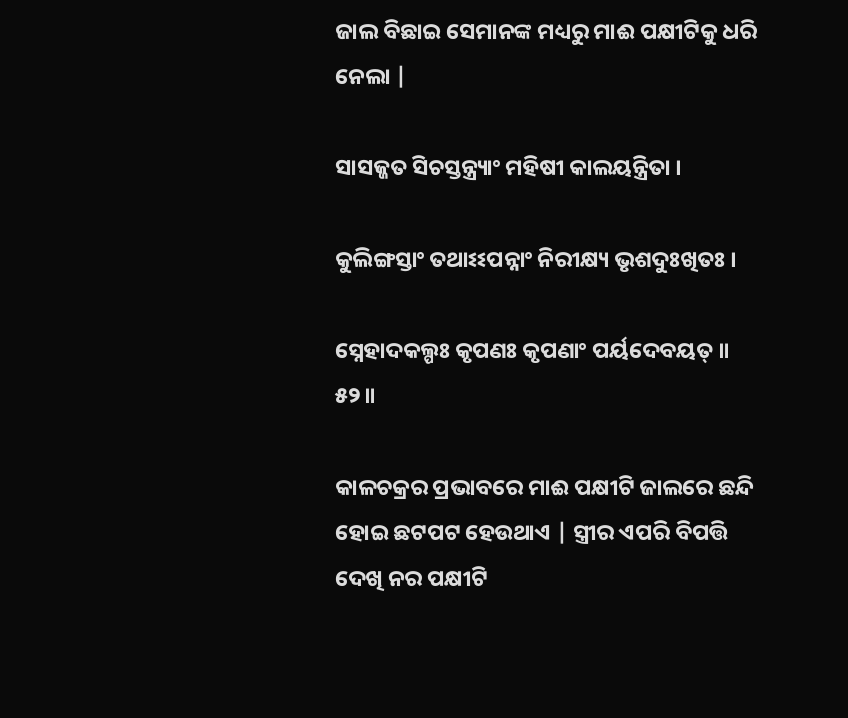ଜାଲ ବିଛାଇ ସେମାନଙ୍କ ମଧ୍ୟରୁ ମାଈ ପକ୍ଷୀଟିକୁ ଧରି ନେଲା |

ସାସଜ୍ଜତ ସିଚସ୍ତନ୍ତ୍ର୍ୟାଂ ମହିଷୀ କାଲୟନ୍ତ୍ରିତା ।

କୁଲିଙ୍ଗସ୍ତାଂ ତଥାଽଽପନ୍ନାଂ ନିରୀକ୍ଷ୍ୟ ଭୃଶଦୁଃଖିତଃ ।

ସ୍ନେହାଦକଲ୍ପଃ କୃପଣଃ କୃପଣାଂ ପର୍ୟଦେବୟତ୍ ॥ ୫୨॥

କାଳଚକ୍ରର ପ୍ରଭାବରେ ମାଈ ପକ୍ଷୀଟି ଜାଲରେ ଛନ୍ଦି ହୋଇ ଛଟପଟ ହେଉଥାଏ | ସ୍ତ୍ରୀର ଏପରି ବିପତ୍ତି ଦେଖି ନର ପକ୍ଷୀଟି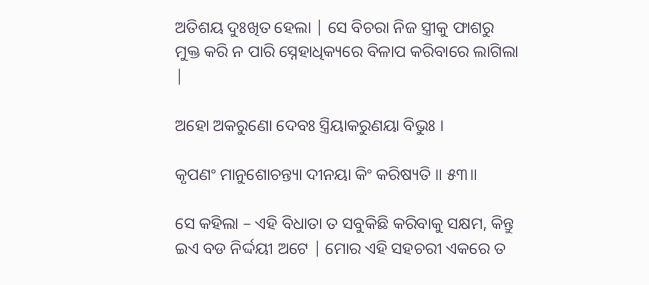ଅତିଶୟ ଦୁଃଖିତ ହେଲା | ସେ ବିଚରା ନିଜ ସ୍ତ୍ରୀକୁ ଫାଶରୁ ମୁକ୍ତ କରି ନ ପାରି ସ୍ନେହାଧିକ୍ୟରେ ବିଳାପ କରିବାରେ ଲାଗିଲା |

ଅହୋ ଅକରୁଣୋ ଦେବଃ ସ୍ତ୍ରିୟାକରୁଣୟା ବିଭୁଃ ।

କୃପଣଂ ମାନୁଶୋଚନ୍ତ୍ୟା ଦୀନୟା କିଂ କରିଷ୍ୟତି ॥ ୫୩॥

ସେ କହିଲା – ଏହି ବିଧାତା ତ ସବୁକିଛି କରିବାକୁ ସକ୍ଷମ, କିନ୍ତୁ ଇଏ ବଡ ନିର୍ଦ୍ଦୟୀ ଅଟେ | ମୋର ଏହି ସହଚରୀ ଏକରେ ତ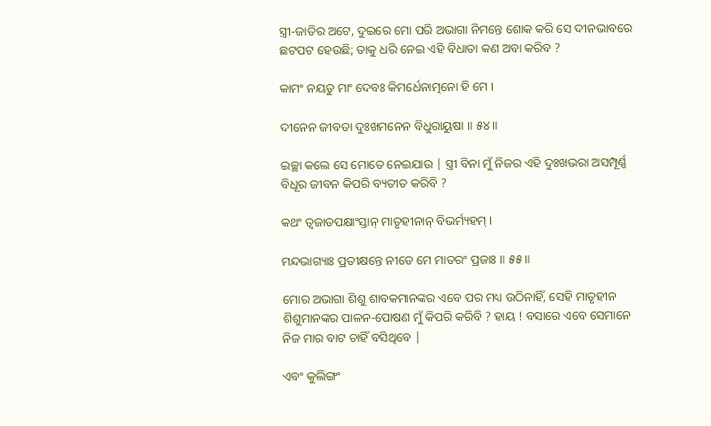ସ୍ତ୍ରୀ-ଜାତିର ଅଟେ, ଦୁଇରେ ମୋ ପରି ଅଭାଗା ନିମନ୍ତେ ଶୋକ କରି ସେ ଦୀନଭାବରେ ଛଟପଟ ହେଉଛି; ତାକୁ ଧରି ନେଇ ଏହି ବିଧାତା କଣ ଅବା କରିବ ?

କାମଂ ନୟତୁ ମାଂ ଦେବଃ କିମର୍ଧେନାତ୍ମନୋ ହି ମେ ।

ଦୀନେନ ଜୀବତା ଦୁଃଖମନେନ ବିଧୁରାୟୁଷା ॥ ୫୪॥

ଇଚ୍ଛା କଲେ ସେ ମୋତେ ନେଇଯାଉ | ସ୍ତ୍ରୀ ବିନା ମୁଁ ନିଜର ଏହି ଦୁଃଖଭରା ଅସମ୍ପୂର୍ଣ୍ଣ ବିଧୂର ଜୀବନ କିପରି ବ୍ୟତୀତ କରିବି ?

କଥଂ ତ୍ୱଜାତପକ୍ଷାଂସ୍ତାନ୍ ମାତୃହୀନାନ୍ ବିଭର୍ମ୍ୟହମ୍ ।

ମନ୍ଦଭାଗ୍ୟାଃ ପ୍ରତୀକ୍ଷନ୍ତେ ନୀଡେ ମେ ମାତରଂ ପ୍ରଜାଃ ॥ ୫୫॥

ମୋର ଅଭାଗା ଶିଶୁ ଶାବକମାନଙ୍କର ଏବେ ପର ମଧ୍ୟ ଉଠିନାହିଁ, ସେହି ମାତୃହୀନ ଶିଶୁମାନଙ୍କର ପାଳନ-ପୋଷଣ ମୁଁ କିପରି କରିବି ? ହାୟ ! ବସାରେ ଏବେ ସେମାନେ ନିଜ ମାର ବାଟ ଚାହିଁ ବସିଥିବେ |

ଏବଂ କୁଲିଙ୍ଗଂ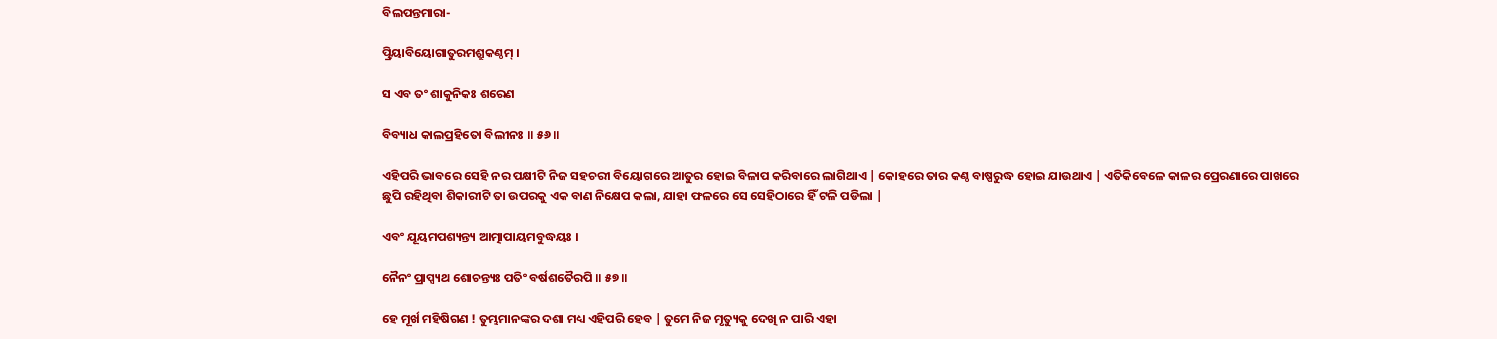ବିଲପନ୍ତମାରା-

ତ୍ପ୍ରିୟାବିୟୋଗାତୁରମଶ୍ରୁକଣ୍ଠମ୍ ।

ସ ଏବ ତଂ ଶାକୁନିକଃ ଶରେଣ

ବିବ୍ୟାଧ କାଲପ୍ରହିତୋ ବିଲୀନଃ ॥ ୫୬॥

ଏହିପରି ଭାବରେ ସେହି ନର ପକ୍ଷୀଟି ନିଜ ସହଚରୀ ବିୟୋଗରେ ଆତୁର ହୋଇ ବିଳାପ କରିବାରେ ଲାଗିଥାଏ | କୋହରେ ତାର କଣ୍ଠ ବାଷ୍ପରୁଦ୍ଧ ହୋଇ ଯାଉଥାଏ | ଏତିକିବେଳେ କାଳର ପ୍ରେରଣାରେ ପାଖରେ ଛୁପି ରହିଥିବା ଶିକାରୀଟି ତା ଉପରକୁ ଏକ ବାଣ ନିକ୍ଷେପ କଲା, ଯାହା ଫଳରେ ସେ ସେହିଠାରେ ହିଁ ଟଳି ପଡିଲା |

ଏବଂ ଯୂୟମପଶ୍ୟନ୍ତ୍ୟ ଆତ୍ମାପାୟମବୁଦ୍ଧୟଃ ।

ନୈନଂ ପ୍ରାପ୍ସ୍ୟଥ ଶୋଚନ୍ତ୍ୟଃ ପତିଂ ବର୍ଷଶତୈରପି ॥ ୫୭॥

ହେ ମୂର୍ଖ ମହିଷିଗଣ ! ତୁମ୍ଭମାନଙ୍କର ଦଶା ମଧ୍ୟ ଏହିପରି ହେବ | ତୁମେ ନିଜ ମୃତ୍ୟୁକୁ ଦେଖି ନ ପାରି ଏହା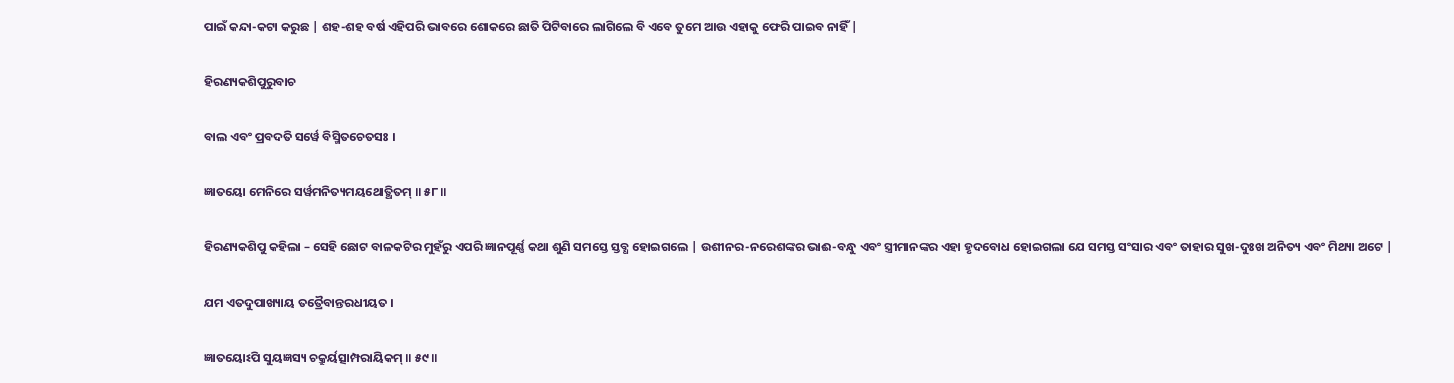ପାଇଁ କନ୍ଦା-କଟା କରୁଛ | ଶହ-ଶହ ବର୍ଷ ଏହିପରି ଭାବରେ ଶୋକରେ ଛାତି ପିଟିବାରେ ଲାଗିଲେ ବି ଏବେ ତୁମେ ଆଉ ଏହାକୁ ଫେରି ପାଇବ ନାହିଁ |

ହିରଣ୍ୟକଶିପୁରୁବାଚ

ବାଲ ଏବଂ ପ୍ରବଦତି ସର୍ୱେ ବିସ୍ମିତଚେତସଃ ।

ଜ୍ଞାତୟୋ ମେନିରେ ସର୍ୱମନିତ୍ୟମୟଥୋତ୍ଥିତମ୍ ॥ ୫୮॥

ହିରଣ୍ୟକଶିପୁ କହିଲା – ସେହି ଛୋଟ ବାଳକଟିର ମୁହଁରୁ ଏପରି ଜ୍ଞାନପୂର୍ଣ୍ଣ କଥା ଶୁଣି ସମସ୍ତେ ସ୍ତବ୍ଧ ହୋଇଗଲେ | ଉଶୀନର-ନରେଶଙ୍କର ଭାଈ-ବନ୍ଧୁ ଏବଂ ସ୍ତ୍ରୀମାନଙ୍କର ଏହା ହୃଦବୋଧ ହୋଇଗଲା ଯେ ସମସ୍ତ ସଂସାର ଏବଂ ତାହାର ସୁଖ-ଦୁଃଖ ଅନିତ୍ୟ ଏବଂ ମିଥ୍ୟା ଅଟେ |

ଯମ ଏତଦୁପାଖ୍ୟାୟ ତତ୍ରୈବାନ୍ତରଧୀୟତ ।

ଜ୍ଞାତୟୋଽପି ସୁୟଜ୍ଞସ୍ୟ ଚକ୍ରୁର୍ୟତ୍ସାମ୍ପରାୟିକମ୍ ॥ ୫୯॥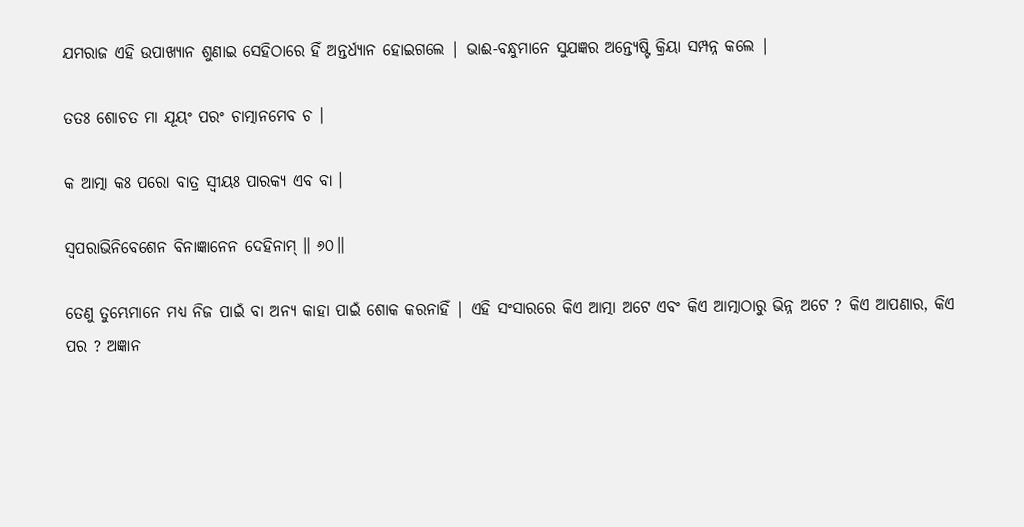ଯମରାଜ ଏହି ଉପାଖ୍ୟାନ ଶୁଣାଇ ସେହିଠାରେ ହିଁ ଅନ୍ତର୍ଧ୍ୟାନ ହୋଇଗଲେ | ଭାଈ-ବନ୍ଧୁମାନେ ସୁଯଜ୍ଞର ଅନ୍ତ୍ୟେଷ୍ଟି କ୍ରିୟା ସମ୍ପନ୍ନ କଲେ |

ତତଃ ଶୋଚତ ମା ଯୂୟଂ ପରଂ ଚାତ୍ମାନମେବ ଚ ।

କ ଆତ୍ମା କଃ ପରୋ ବାତ୍ର ସ୍ୱୀୟଃ ପାରକ୍ୟ ଏବ ବା ।

ସ୍ୱପରାଭିନିବେଶେନ ବିନାଜ୍ଞାନେନ ଦେହିନାମ୍ ॥ ୬୦॥

ତେଣୁ ତୁମ୍ଭେମାନେ ମଧ୍ୟ ନିଜ ପାଇଁ ବା ଅନ୍ୟ କାହା ପାଇଁ ଶୋକ କରନାହିଁ | ଏହି ସଂସାରରେ କିଏ ଆତ୍ମା ଅଟେ ଏବଂ କିଏ ଆତ୍ମାଠାରୁ ଭିନ୍ନ ଅଟେ ? କିଏ ଆପଣାର, କିଏ ପର ? ଅଜ୍ଞାନ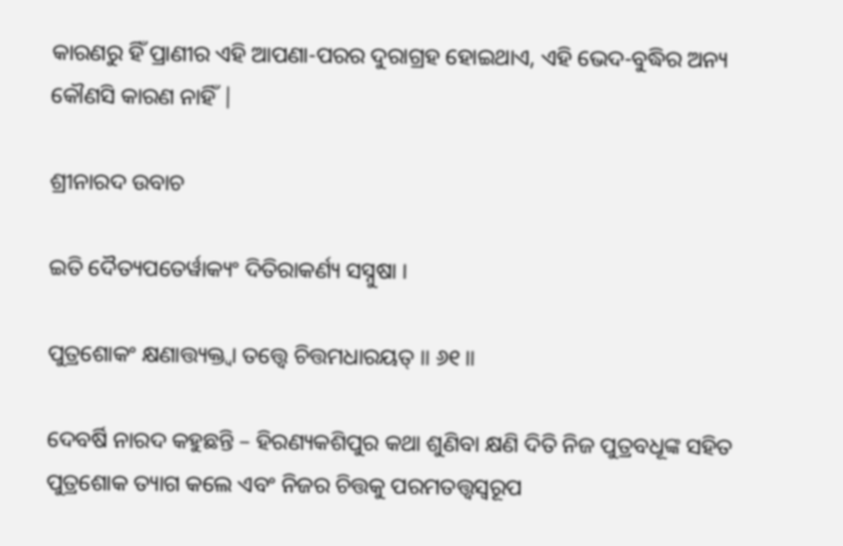କାରଣରୁ ହିଁ ପ୍ରାଣୀର ଏହି ଆପଣା-ପରର ଦୁରାଗ୍ରହ ହୋଇଥାଏ, ଏହି ଭେଦ-ବୁଦ୍ଧିର ଅନ୍ୟ କୌଣସି କାରଣ ନାହିଁ |

ଶ୍ରୀନାରଦ ଉବାଚ

ଇତି ଦୈତ୍ୟପତେର୍ୱାକ୍ୟଂ ଦିତିରାକର୍ଣ୍ୟ ସସ୍ନୁଷା ।

ପୁତ୍ରଶୋକଂ କ୍ଷଣାତ୍ତ୍ୟକ୍ତ୍ୱା ତତ୍ତ୍ୱେ ଚିତ୍ତମଧାରୟତ୍ ॥ ୬୧॥

ଦେବର୍ଷି ନାରଦ କହୁଛନ୍ତି – ହିରଣ୍ୟକଶିପୁର କଥା ଶୁଣିବା କ୍ଷଣି ଦିତି ନିଜ ପୁତ୍ରବଧୂଙ୍କ ସହିତ ପୁତ୍ରଶୋକ ତ୍ୟାଗ କଲେ ଏବଂ ନିଜର ଚିତ୍ତକୁ ପରମତତ୍ତ୍ବସ୍ବରୂପ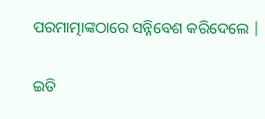ପରମାତ୍ମାଙ୍କଠାରେ ସନ୍ନିବେଶ କରିଦେଲେ |

ଇତି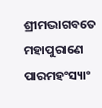ଶ୍ରୀମଦ୍ଭାଗବତେ ମହାପୁରାଣେ ପାରମହଂସ୍ୟାଂ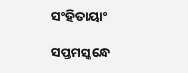ସଂହିତାୟାଂ

ସପ୍ତମସ୍କନ୍ଧେ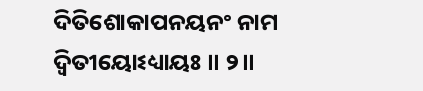ଦିତିଶୋକାପନୟନଂ ନାମ ଦ୍ୱିତୀୟୋଽଧ୍ୟାୟଃ ॥ ୨॥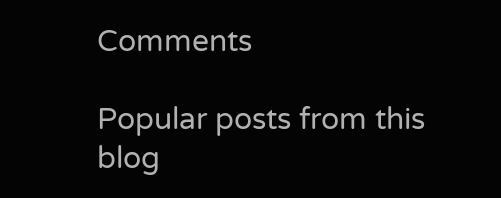Comments

Popular posts from this blog